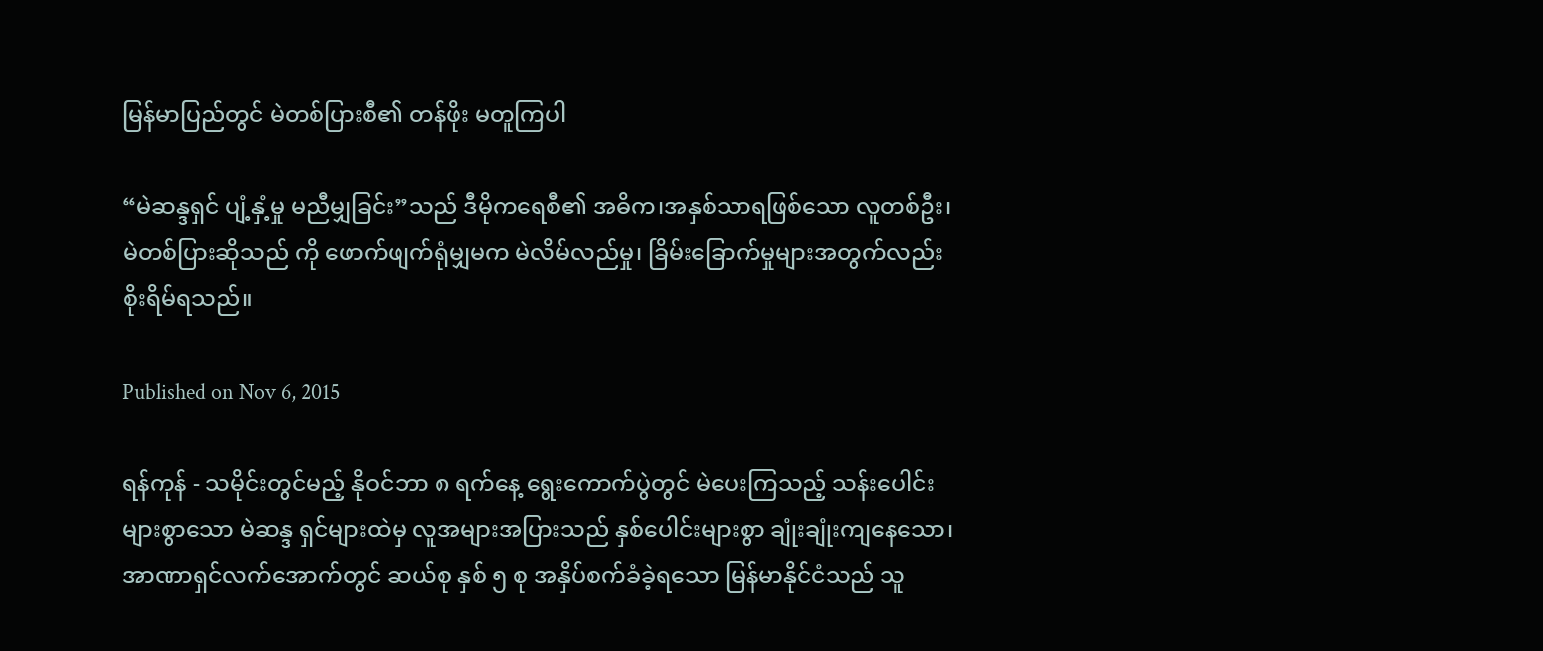မြန်မာပြည်တွင် မဲတစ်ပြားစီ၏ တန်ဖိုး မတူကြပါ

“မဲဆန္ဒရှင် ပျံ့နှံ့မှု မညီမျှခြင်း”သည် ဒီမိုကရေစီ၏ အဓိက၊အနှစ်သာရဖြစ်သော လူတစ်ဦး၊ မဲတစ်ပြားဆိုသည် ကို ဖောက်ဖျက်ရုံမျှမက မဲလိမ်လည်မှု၊ ခြိမ်းခြောက်မှုများအတွက်လည်း စိုးရိမ်ရသည်။

Published on Nov 6, 2015

ရန်ကုန် - သမိုင်းတွင်မည့် နိုဝင်ဘာ ၈ ရက်နေ့ ရွေးကောက်ပွဲတွင် မဲပေးကြသည့် သန်းပေါင်းများစွာသော မဲဆန္ဒ ရှင်များထဲမှ လူအများအပြားသည် နှစ်ပေါင်းများစွာ ချုံးချုံးကျနေသော၊  အာဏာရှင်လက်အောက်တွင် ဆယ်စု နှစ် ၅ စု အနှိပ်စက်ခံခဲ့ရသော မြန်မာနိုင်ငံသည် သူ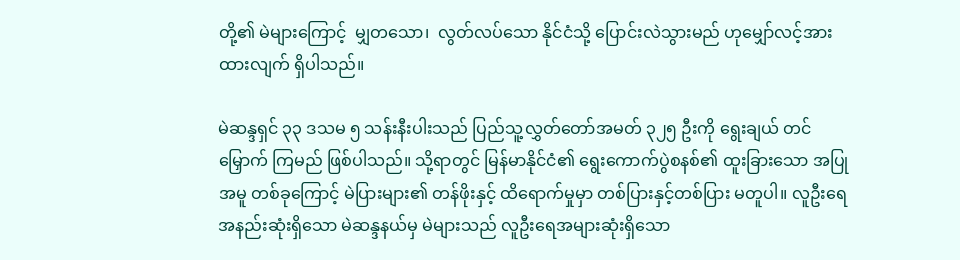တို့၏ မဲများကြောင့်  မျှတသော၊  လွတ်လပ်သော နိုင်ငံသို့ ပြောင်းလဲသွားမည် ဟုမျှော်လင့်အားထားလျက် ရှိပါသည်။

မဲဆန္ဒရှင် ၃၃ ဒသမ ၅ သန်းနီးပါးသည် ပြည်သူ့လွှတ်တော်အမတ် ၃၂၅ ဦးကို ရွေးချယ် တင်မြှောက် ကြမည် ဖြစ်ပါသည်။ သို့ရာတွင် မြန်မာနိုင်ငံ၏ ရွေးကောက်ပွဲစနစ်၏ ထူးခြားသော အပြုအမူ တစ်ခုကြောင့် မဲပြားများ၏ တန်ဖိုးနှင့် ထိရောက်မှုမှာ တစ်ပြားနှင့်တစ်ပြား မတူပါ။ လူဦးရေ အနည်းဆုံးရှိသော မဲဆန္ဒနယ်မှ မဲများသည် လူဦးရေအများဆုံးရှိသော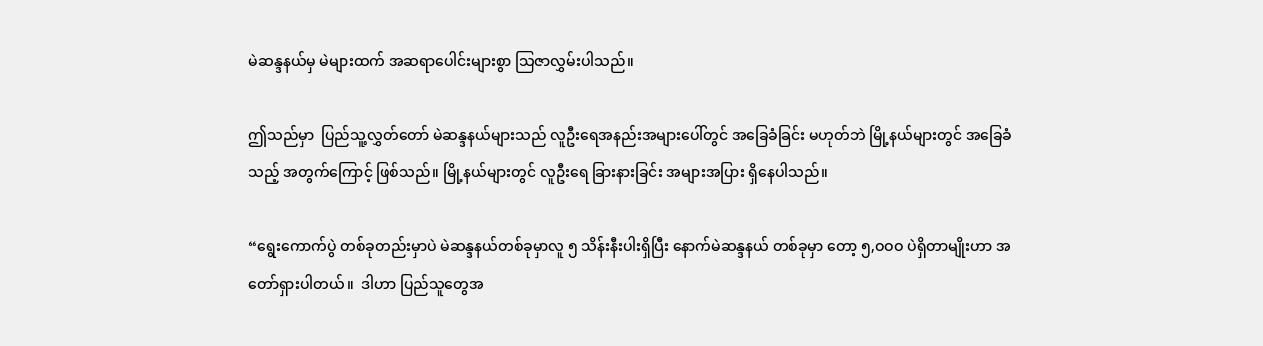မဲဆန္ဒနယ်မှ မဲများထက် အဆရာပေါင်းများစွာ သြဇာလွှမ်းပါသည်။

ဤသည်မှာ  ပြည်သူ့လွှတ်တော် မဲဆန္ဒနယ်များသည် လူဦးရေအနည်းအများပေါ်တွင် အခြေခံခြင်း မဟုတ်ဘဲ မြို့နယ်များတွင် အခြေခံသည့် အတွက်ကြောင့် ဖြစ်သည်။ မြို့နယ်များတွင် လူဦးရေ ခြားနားခြင်း အများအပြား ရှိနေပါသည်။

“ရွေးကောက်ပွဲ တစ်ခုတည်းမှာပဲ မဲဆန္ဒနယ်တစ်ခုမှာလူ ၅ သိန်းနီးပါးရှိပြီး နောက်မဲဆန္ဒနယ် တစ်ခုမှာ တော့ ၅,ဝဝဝ ပဲရှိတာမျိုးဟာ အတော်ရှားပါတယ်။  ဒါဟာ ပြည်သူတွေအ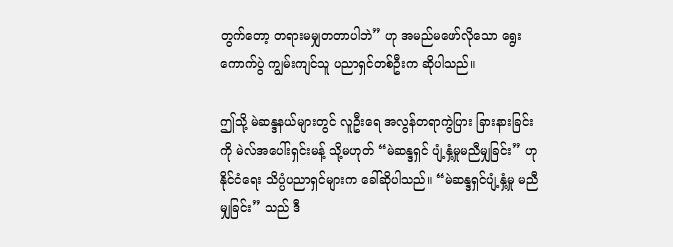တွက်တော့ တရားမမျှတတာပါဘဲ” ဟု အမည်မဖော်လိုသော ရွေးကောက်ပွဲ ကျွမ်းကျင်သူ ပညာရှင်တစ်ဦးက ဆိုပါသည်။

ဤသို့ မဲဆန္ဒနယ်များတွင် လူဦးရေ အလွန်တရာကွဲပြား ခြားနားခြင်းကို မဲလ်အပေါ်းရှင်းမန့် သို့မဟုတ် “မဲဆန္ဒရှင် ပျံ့နှံ့မှုမညီမျှခြင်း” ဟု နိုင်ငံရေး သိပ္ပံပညာရှင်များက ခေါ်ဆိုပါသည်။ “မဲဆန္ဒရှင်ပျံ့နှံ့မှု မညီမျှခြင်း” သည် ဒီ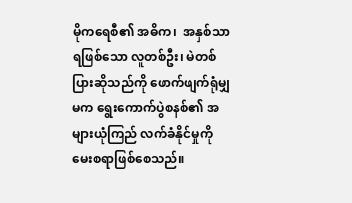မိုကရေစီ၏ အဓိက၊  အနှစ်သာရဖြစ်သော လူတစ်ဦး၊ မဲတစ်ပြားဆိုသည်ကို ဖောက်ဖျက်ရုံမျှမက ရွေးကောက်ပွဲစနစ်၏ အများယုံကြည် လက်ခံနိုင်မှုကို မေးစရာဖြစ်စေသည်။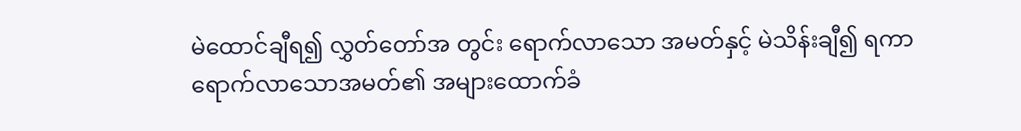မဲထောင်ချီရ၍ လွှတ်တော်အ တွင်း ရောက်လာသော အမတ်နှင့် မဲသိန်းချီ၍ ရကာ ရောက်လာသောအမတ်၏ အများထောက်ခံ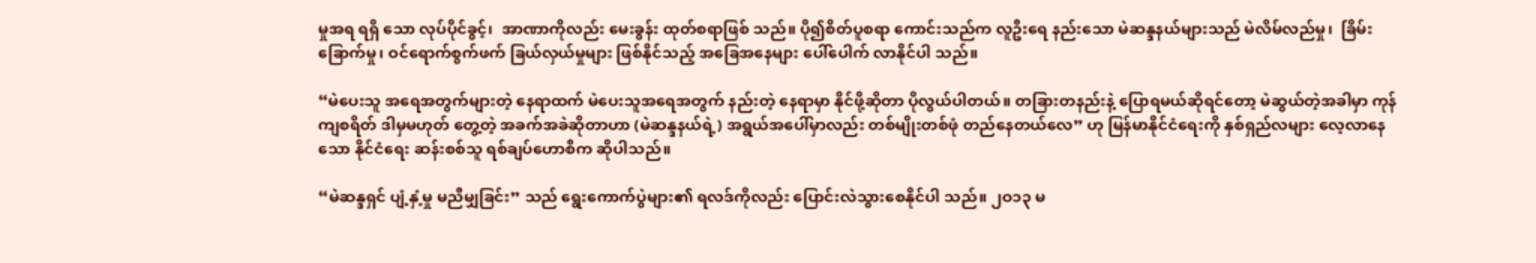မှုအရ ရရှိ သော လုပ်ပိုင်ခွင့်၊  အာဏာကိုလည်း မေးခွန်း ထုတ်စရာဖြစ် သည်။ ပို၍စိတ်ပူစရာ ကောင်းသည်က လူဦးရေ နည်းသော မဲဆန္ဒနယ်များသည် မဲလိမ်လည်မှု၊  ခြိမ်းခြောက်မှု၊ ဝင်ရောက်စွက်ဖက် ခြယ်လှယ်မှုများ ဖြစ်နိုင်သည့် အခြေအနေများ ပေါ်ပေါက် လာနိုင်ပါ သည်။

“မဲပေးသူ အရေအတွက်များတဲ့ နေရာထက် မဲပေးသူအရေအတွက် နည်းတဲ့ နေရာမှာ နိုင်ဖို့ဆိုတာ ပိုလွယ်ပါတယ်။ တခြားတနည်းနဲ့ ပြောရမယ်ဆိုရင်တော့ မဲဆွယ်တဲ့အခါမှာ ကုန်ကျစရိတ် ဒါမှမဟုတ် တွေ့တဲ့ အခက်အခဲဆိုတာဟာ (မဲဆန္ဒနယ်ရဲ့) အရွယ်အပေါ်မှာလည်း တစ်မျိုးတစ်ဖုံ တည်နေတယ်လေ” ဟု မြန်မာနိုင်ငံရေးကို နှစ်ရှည်လများ လေ့လာနေသော နိုင်ငံရေး ဆန်းစစ်သူ ရစ်ချပ်ဟောစီက ဆိုပါသည်။

“မဲဆန္ဒရှင် ပျံ့နှံ့မှု မညီမျှခြင်း” သည် ရွေးကောက်ပွဲများ၏ ရလဒ်ကိုလည်း ပြောင်းလဲသွားစေနိုင်ပါ သည်။ ၂ဝ၁၃ မ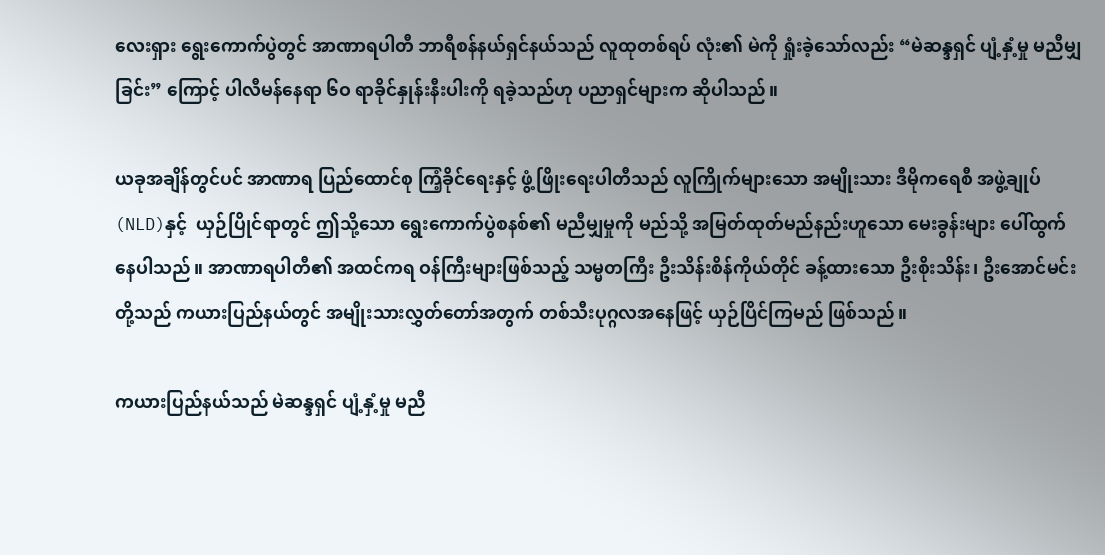လေးရှား ရွေးကောက်ပွဲတွင် အာဏာရပါတီ ဘာရီစန်နယ်ရှင်နယ်သည် လူထုတစ်ရပ် လုံး၏ မဲကို ရှုံးခဲ့သော်လည်း “မဲဆန္ဒရှင် ပျံ့နှံ့မှု မညီမျှခြင်း” ကြောင့် ပါလီမန်နေရာ ၆ဝ ရာခိုင်နှုန်းနီးပါးကို ရခဲ့သည်ဟု ပညာရှင်များက ဆိုပါသည်။

ယခုအချိန်တွင်ပင် အာဏာရ ပြည်ထောင်စု ကြံ့ခိုင်ရေးနှင့် ဖွံ့ဖြိုးရေးပါတီသည် လူကြိုက်များသော အမျိုးသား ဒီမိုကရေစီ အဖွဲ့ချုပ်(NLD)နှင့်  ယှဉ်ပြိုင်ရာတွင် ဤသို့သော ရွေးကောက်ပွဲစနစ်၏ မညီမျှမှုကို မည်သို့ အမြတ်ထုတ်မည်နည်းဟူသော မေးခွန်းများ ပေါ်ထွက်နေပါသည်။ အာဏာရပါတီ၏ အထင်ကရ ဝန်ကြီးများဖြစ်သည့် သမ္မတကြီး ဦးသိန်းစိန်ကိုယ်တိုင် ခန့်ထားသော ဦးစိုးသိန်း၊ ဦးအောင်မင်းတို့သည် ကယားပြည်နယ်တွင် အမျိုးသားလွှတ်တော်အတွက် တစ်သီးပုဂ္ဂလအနေဖြင့် ယှဉ်ပြိင်ကြမည် ဖြစ်သည်။

ကယားပြည်နယ်သည် မဲဆန္ဒရှင် ပျံ့နှံ့မှု မညီ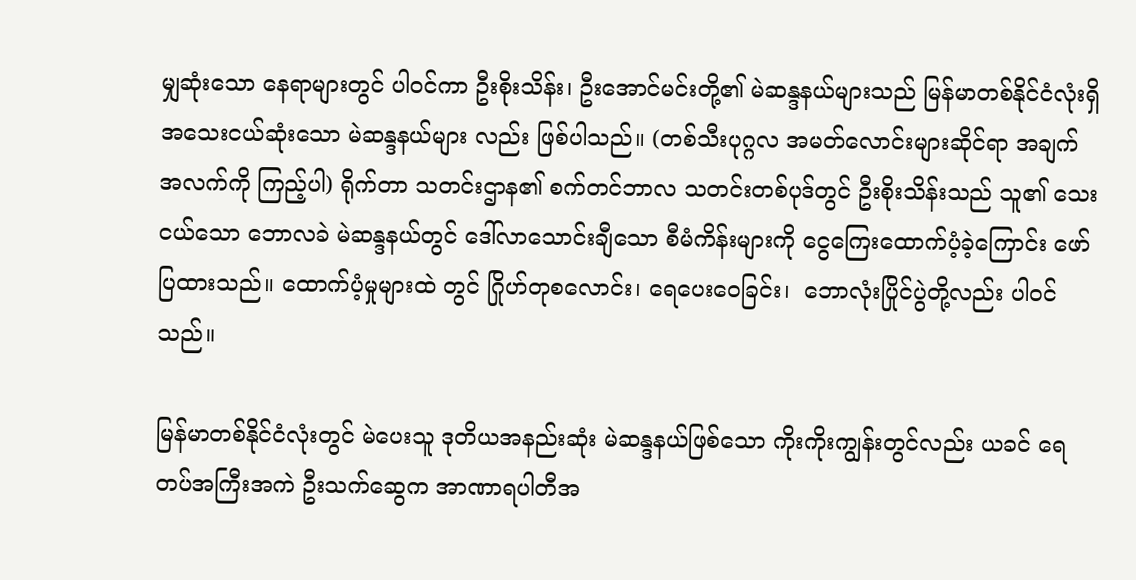မျှဆုံးသော နေရာများတွင် ပါဝင်ကာ ဦးစိုးသိန်း၊ ဦးအောင်မင်းတို့၏ မဲဆန္ဒနယ်များသည် မြန်မာတစ်နိုင်ငံလုံးရှိ အသေးငယ်ဆုံးသော မဲဆန္ဒနယ်များ လည်း ဖြစ်ပါသည်။ (တစ်သီးပုဂ္ဂလ အမတ်လောင်းများဆိုင်ရာ အချက်အလက်ကို ကြည့်ပါ) ရိုက်တာ သတင်းဌာန၏ စက်တင်ဘာလ သတင်းတစ်ပုဒ်တွင် ဦးစိုးသိန်းသည် သူ၏ သေးငယ်သော ဘောလခဲ မဲဆန္ဒနယ်တွင် ဒေါ်လာသောင်းချီသော စီမံကိန်းများကို ငွေကြေးထောက်ပံ့ခဲ့ကြောင်း ဖော်ပြထားသည်။ ထောက်ပံ့မှုများထဲ တွင် ဂြိုဟ်တုစလောင်း၊ ရေပေးဝေခြင်း၊  ဘောလုံးပြိုင်ပွဲတို့လည်း ပါဝင်သည်။

မြန်မာတစ်နိုင်ငံလုံးတွင် မဲပေးသူ ဒုတိယအနည်းဆုံး မဲဆန္ဒနယ်ဖြစ်သော ကိုးကိုးကျွန်းတွင်လည်း ယခင် ရေတပ်အကြီးအကဲ ဦးသက်ဆွေက အာဏာရပါတီအ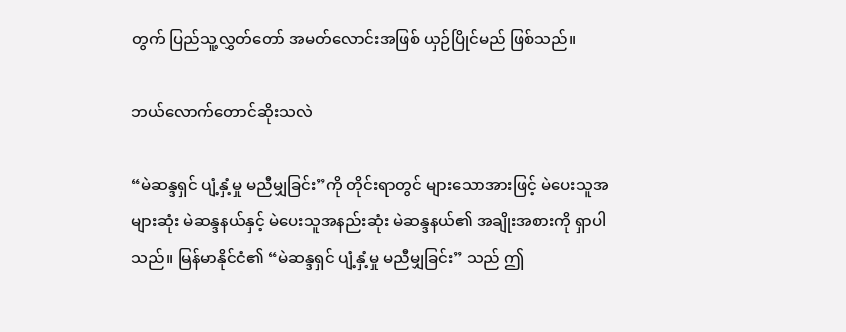တွက် ပြည်သူ့လွှတ်တော် အမတ်လောင်းအဖြစ် ယှဉ်ပြိုင်မည် ဖြစ်သည်။

ဘယ်လောက်တောင်ဆိုးသလဲ

“မဲဆန္ဒရှင် ပျံ့နှံ့မှု မညီမျှခြင်း”ကို တိုင်းရာတွင် များသောအားဖြင့် မဲပေးသူအများဆုံး မဲဆန္ဒနယ်နှင့် မဲပေးသူအနည်းဆုံး မဲဆန္ဒနယ်၏ အချိုးအစားကို ရှာပါသည်။ မြန်မာနိုင်ငံ၏ “မဲဆန္ဒရှင် ပျံ့နှံ့မှု မညီမျှခြင်း” သည် ဤ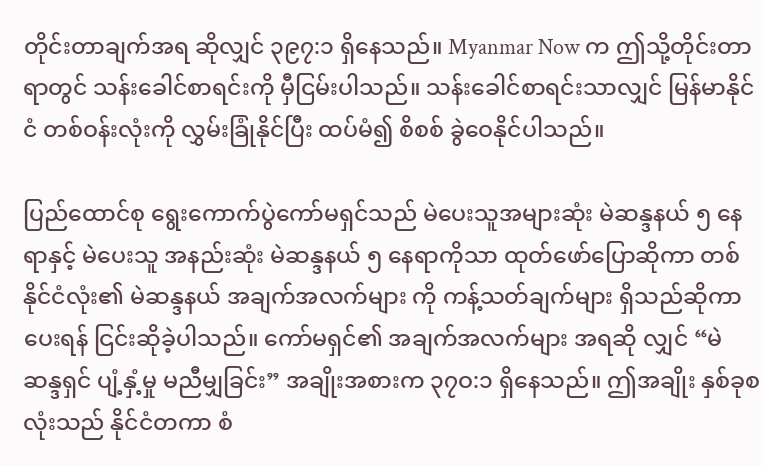တိုင်းတာချက်အရ ဆိုလျှင် ၃၉၇:၁ ရှိနေသည်။ Myanmar Now က ဤသို့တိုင်းတာရာတွင် သန်းခေါင်စာရင်းကို မှီငြမ်းပါသည်။ သန်းခေါင်စာရင်းသာလျှင် မြန်မာနိုင်ငံ တစ်ဝန်းလုံးကို လွှမ်းခြုံနိုင်ပြီး ထပ်မံ၍ စိစစ် ခွဲဝေနိုင်ပါသည်။

ပြည်ထောင်စု ရွေးကောက်ပွဲကော်မရှင်သည် မဲပေးသူအများဆုံး မဲဆန္ဒနယ် ၅ နေရာနှင့် မဲပေးသူ အနည်းဆုံး မဲဆန္ဒနယ် ၅ နေရာကိုသာ ထုတ်ဖော်ပြောဆိုကာ တစ်နိုင်ငံလုံး၏ မဲဆန္ဒနယ် အချက်အလက်များ ကို ကန့်သတ်ချက်များ ရှိသည်ဆိုကာ ပေးရန် ငြင်းဆိုခဲ့ပါသည်။ ကော်မရှင်၏ အချက်အလက်များ အရဆို လျှင် “မဲဆန္ဒရှင် ပျံ့နှံ့မှု မညီမျှခြင်း” အချိုးအစားက ၃၇ဝ:၁ ရှိနေသည်။ ဤအချိုး နှစ်ခုစလုံးသည် နိုင်ငံတကာ စံ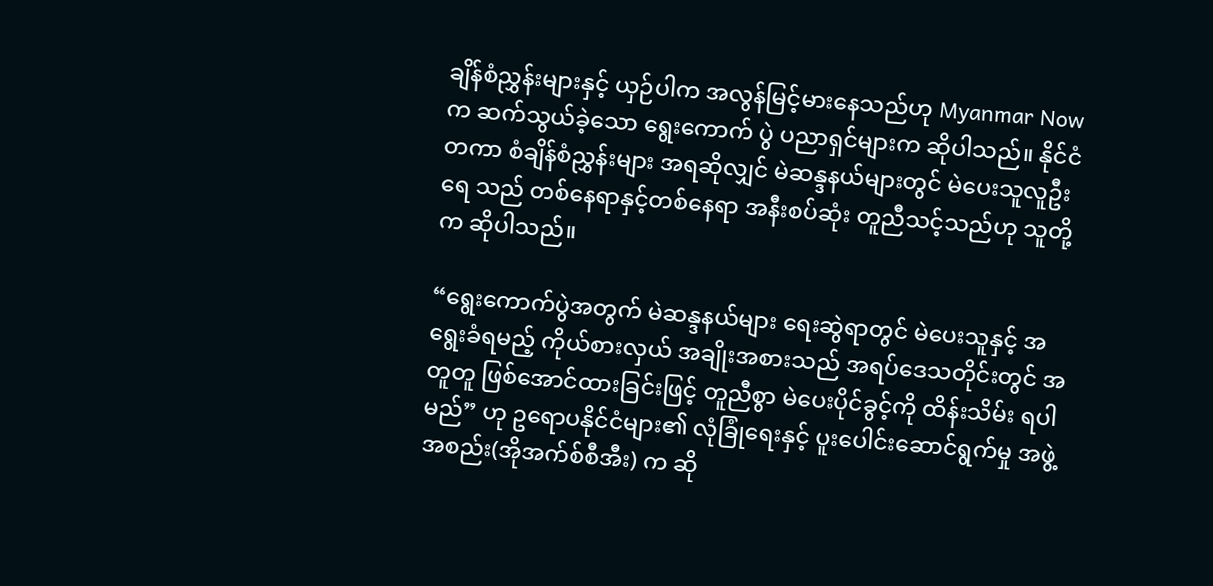ချိန်စံညွှန်းများနှင့် ယှဉ်ပါက အလွန်မြင့်မားနေသည်ဟု Myanmar Now က ဆက်သွယ်ခဲ့သော ရွေးကောက် ပွဲ ပညာရှင်များက ဆိုပါသည်။ နိုင်ငံတကာ စံချိန်စံညွှန်းများ အရဆိုလျှင် မဲဆန္ဒနယ်များတွင် မဲပေးသူလူဦးရေ သည် တစ်နေရာနှင့်တစ်နေရာ အနီးစပ်ဆုံး တူညီသင့်သည်ဟု သူတို့က ဆိုပါသည်။

“ရွေးကောက်ပွဲအတွက် မဲဆန္ဒနယ်များ ရေးဆွဲရာတွင် မဲပေးသူနှင့် အရွေးခံရမည့် ကိုယ်စားလှယ် အချိုးအစားသည် အရပ်ဒေသတိုင်းတွင် အတူတူ ဖြစ်အောင်ထားခြင်းဖြင့် တူညီစွာ မဲပေးပိုင်ခွင့်ကို ထိန်းသိမ်း ရပါမည်” ဟု ဥရောပနိုင်ငံများ၏ လုံခြုံရေးနှင့် ပူးပေါင်းဆောင်ရွက်မှု အဖွဲ့အစည်း(အိုအက်စ်စီအီး) က ဆို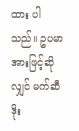ထား ပါသည်။ ဥပမာအားဖြင့်ဆိုလျှင် မက်ဆီဒိုး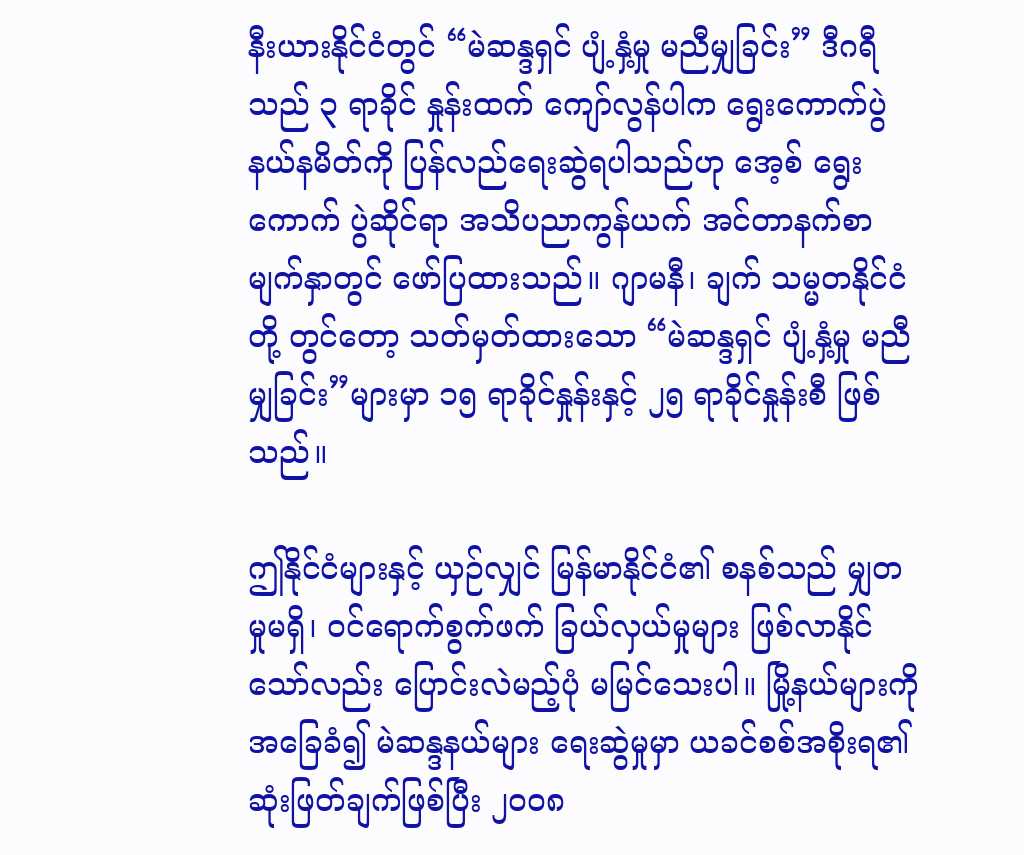နီးယားနိုင်ငံတွင် “မဲဆန္ဒရှင် ပျံ့နှံ့မှု မညီမျှခြင်း” ဒီဂရီသည် ၃ ရာခိုင် နှုန်းထက် ကျော်လွန်ပါက ရွေးကောက်ပွဲ နယ်နမိတ်ကို ပြန်လည်ရေးဆွဲရပါသည်ဟု အေ့စ် ရွေးကောက် ပွဲဆိုင်ရာ အသိပညာကွန်ယက် အင်တာနက်စာမျက်နှာတွင် ဖော်ပြထားသည်။ ဂျာမနီ၊ ချက် သမ္မတနိုင်ငံတို့ တွင်တော့ သတ်မှတ်ထားသော “မဲဆန္ဒရှင် ပျံ့နှံ့မှု မညီမျှခြင်း”များမှာ ၁၅ ရာခိုင်နှုန်းနှင့် ၂၅ ရာခိုင်နှုန်းစီ ဖြစ်သည်။

ဤနိုင်ငံများနှင့် ယှဉ်လျှင် မြန်မာနိုင်ငံ၏ စနစ်သည် မျှတမှုမရှိ၊ ဝင်ရောက်စွက်ဖက် ခြယ်လှယ်မှုများ ဖြစ်လာနိုင်သော်လည်း ပြောင်းလဲမည့်ပုံ မမြင်သေးပါ။ မြို့နယ်များကို အခြေခံ၍ မဲဆန္ဒနယ်များ ရေးဆွဲမှုမှာ ယခင်စစ်အစိုးရ၏ ဆုံးဖြတ်ချက်ဖြစ်ပြီး ၂ဝဝ၈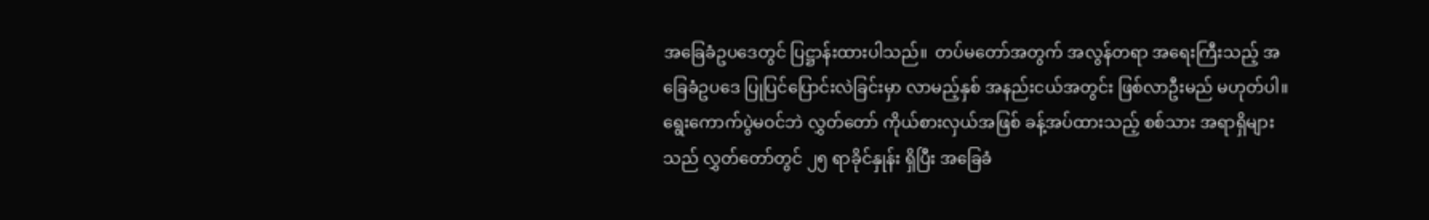အခြေခံဥပဒေတွင် ပြဋ္ဌာန်းထားပါသည်။  တပ်မတော်အတွက် အလွန်တရာ အရေးကြီးသည့် အခြေခံဥပဒေ ပြုပြင်ပြောင်းလဲခြင်းမှာ လာမည့်နှစ် အနည်းငယ်အတွင်း ဖြစ်လာဦးမည် မဟုတ်ပါ။ ရွေးကောက်ပွဲမဝင်ဘဲ လွှတ်တော် ကိုယ်စားလှယ်အဖြစ် ခန့်အပ်ထားသည့် စစ်သား အရာရှိများသည် လွှတ်တော်တွင် ၂၅ ရာခိုင်နှုန်း ရှိပြီး အခြေခံ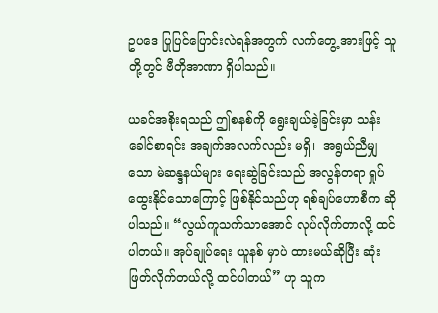ဥပဒေ ပြုပြင်ပြောင်းလဲရန်အတွက် လက်တွေ့ အားဖြင့် သူတို့တွင် ဗီတိုအာဏာ ရှိပါသည်။

ယခင်အစိုးရသည် ဤစနစ်ကို ရွေးချယ်ခဲ့ခြင်းမှာ သန်းခေါင်စာရင်း အချက်အလက်လည်း မရှိ၊  အရွယ်ညီမျှသော မဲဆန္ဒနယ်များ ရေးဆွဲခြင်းသည် အလွန်တရာ ရှုပ်ထွေးနိုင်သောကြောင့် ဖြစ်နိုင်သည်ဟု ရစ်ချပ်ဟောစီက ဆိုပါသည်။ “လွယ်ကူသက်သာအောင် လုပ်လိုက်တာလို့ ထင်ပါတယ်။ အုပ်ချုပ်ရေး ယူနစ် မှာပဲ ထားမယ်ဆိုပြီး ဆုံးဖြတ်လိုက်တယ်လို့ ထင်ပါတယ်” ဟု သူက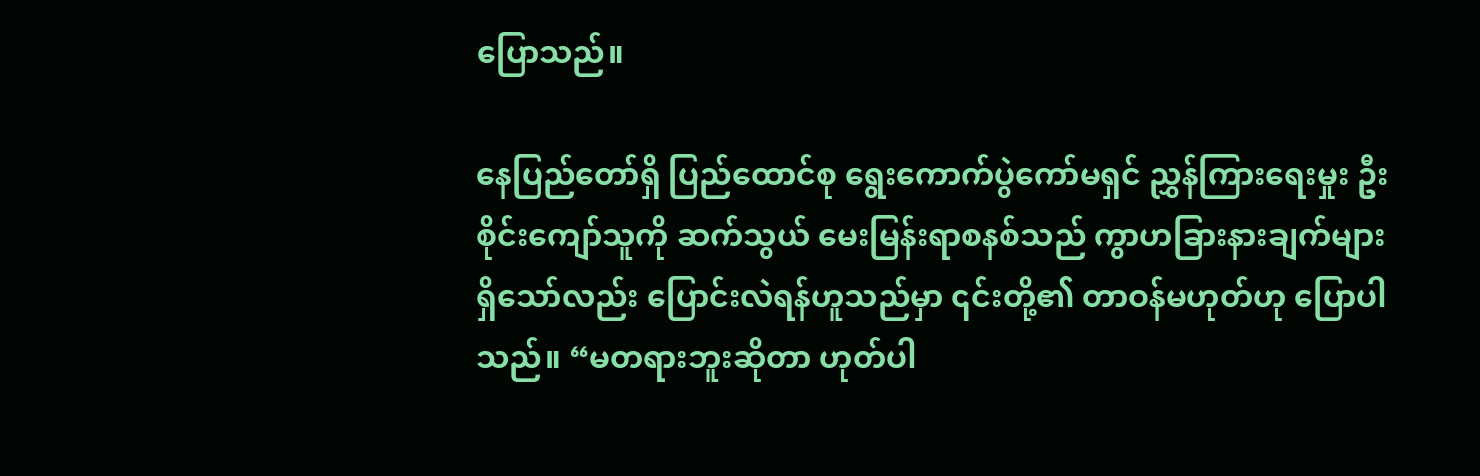ပြောသည်။

နေပြည်တော်ရှိ ပြည်ထောင်စု ရွေးကောက်ပွဲကော်မရှင် ညွှန်ကြားရေးမှုး ဦးစိုင်းကျော်သူကို ဆက်သွယ် မေးမြန်းရာစနစ်သည် ကွာဟခြားနားချက်များ ရှိသော်လည်း ပြောင်းလဲရန်ဟူသည်မှာ ၎င်းတို့၏ တာဝန်မဟုတ်ဟု ပြောပါသည်။ “မတရားဘူးဆိုတာ ဟုတ်ပါ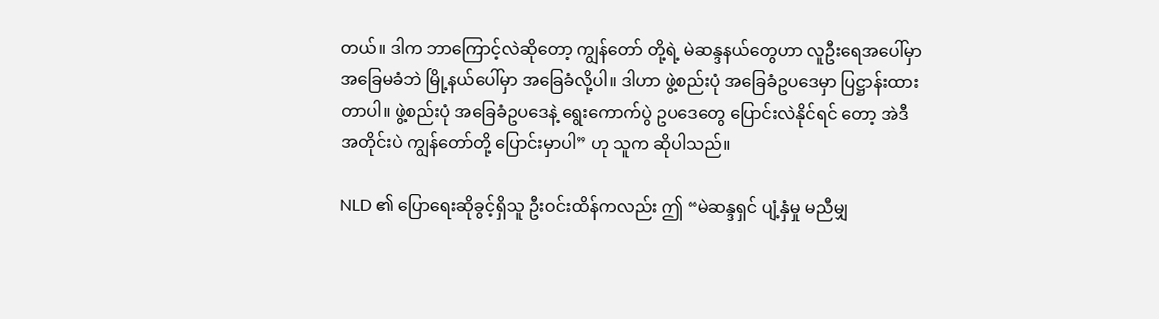တယ်။ ဒါက ဘာကြောင့်လဲဆိုတော့ ကျွန်တော် တို့ရဲ့ မဲဆန္ဒနယ်တွေဟာ လူဦးရေအပေါ်မှာ အခြေမခံဘဲ မြို့နယ်ပေါ်မှာ အခြေခံလို့ပါ။ ဒါဟာ ဖွဲ့စည်းပုံ အခြေခံဥပဒေမှာ ပြဋ္ဌာန်းထားတာပါ။ ဖွဲ့စည်းပုံ အခြေခံဥပဒေနဲ့ ရွေးကောက်ပွဲ ဥပဒေတွေ ပြောင်းလဲနိုင်ရင် တော့ အဲဒီအတိုင်းပဲ ကျွန်တော်တို့ ပြောင်းမှာပါ” ဟု သူက ဆိုပါသည်။

NLD ၏ ပြောရေးဆိုခွင့်ရှိသူ ဦးဝင်းထိန်ကလည်း ဤ “မဲဆန္ဒရှင် ပျံ့နှံမှု မညီမျှ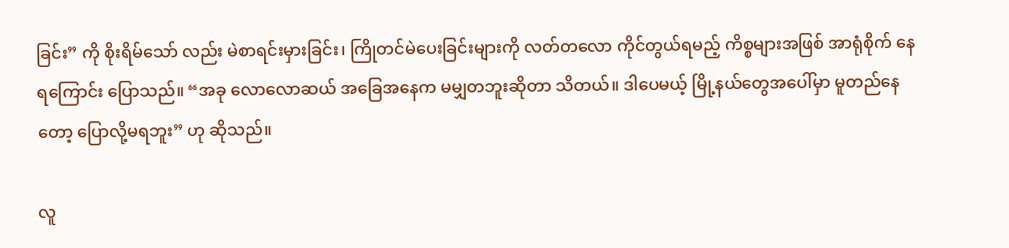ခြင်း” ကို စိုးရိမ်သော် လည်း မဲစာရင်းမှားခြင်း၊ ကြိုတင်မဲပေးခြင်းများကို လတ်တလော ကိုင်တွယ်ရမည့် ကိစ္စများအဖြစ် အာရုံစိုက် နေရကြောင်း ပြောသည်။ “အခု လောလောဆယ် အခြေအနေက မမျှတဘူးဆိုတာ သိတယ်။ ဒါပေမယ့် မြို့နယ်တွေအပေါ်မှာ မူတည်နေတော့ ပြောလို့မရဘူး” ဟု ဆိုသည်။

လူ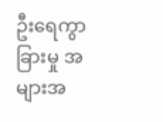ဦးရေကွာခြားမှု အများအ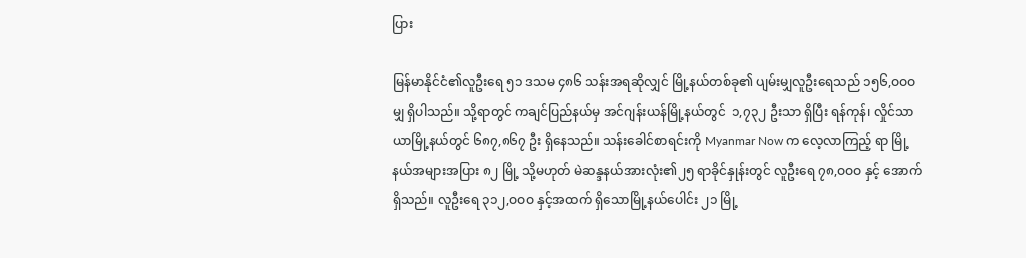ပြား

မြန်မာနိုင်ငံ၏လူဦးရေ ၅၁ ဒသမ ၄၈၆ သန်းအရဆိုလျှင် မြို့နယ်တစ်ခု၏ ပျမ်းမျှလူဦးရေသည် ၁၅၆,ဝဝဝ မျှ ရှိပါသည်။ သို့ရာတွင် ကချင်ပြည်နယ်မှ အင်ဂျန်းယန်မြို့နယ်တွင်  ၁,၇၃၂ ဦးသာ ရှိပြီး ရန်ကုန်၊ လှိုင်သာယာမြို့နယ်တွင် ၆၈၇,၈၆၇ ဦး ရှိနေသည်။ သန်းခေါင်စာရင်းကို Myanmar Now က လေ့လာကြည့် ရာ မြို့နယ်အများအပြား ၈၂ မြို့ သို့မဟုတ် မဲဆန္ဒနယ်အားလုံး၏၂၅ ရာခိုင်နှုန်းတွင် လူဦးရေ ၇၈,ဝဝဝ နှင့် အောက် ရှိသည်။ လူဦးရေ ၃၁၂,ဝဝဝ နှင့်အထက် ရှိသောမြို့နယ်ပေါင်း ၂၁ မြို့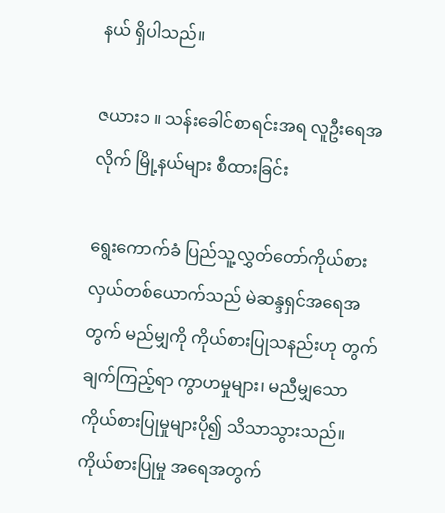နယ် ရှိပါသည်။

ဇယား၁ ။ သန်းခေါင်စာရင်းအရ လူဦးရေအလိုက် မြို့နယ်များ စီထားခြင်း

ရွေးကောက်ခံ ပြည်သူ့လွှတ်တော်ကိုယ်စားလှယ်တစ်ယောက်သည် မဲဆန္ဒရှင်အရေအတွက် မည်မျှကို ကိုယ်စားပြုသနည်းဟု တွက်ချက်ကြည့်ရာ ကွာဟမှုများ၊ မညီမျှသော ကိုယ်စားပြုမှုများပို၍ သိသာသွားသည်။ ကိုယ်စားပြုမှု အရေအတွက်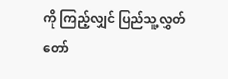ကို ကြည့်လျှင် ပြည်သူ့လွှတ်တော်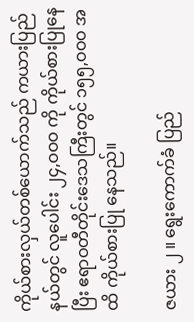ကိုယ်စားလှယ်တစ်ယောက်သည် ကယားပြည် နယ်တွင် လူပေါင်း ၂၄,ဝဝဝ ကို ကိုယ်စားပြုနေပြီး ဧရာဝတီတိုင်းဒေသကြီးတွင် ၁၅၅,ဝဝဝ အထိ ကိုယ်စားပြု နေသည်။

ဇယား ၂ ။ ရွေးကောက်ခံ ပြည်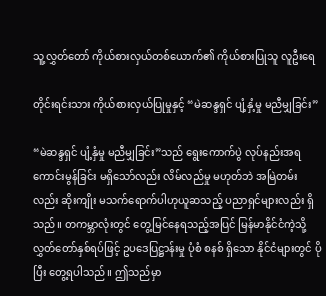သူ့လွှတ်တော် ကိုယ်စားလှယ်တစ်ယောက်၏ ကိုယ်စားပြုသူ လူဦးရေ

တိုင်းရင်းသား ကိုယ်စားလှယ်ပြုမှုနှင့် “မဲဆန္ဒရှင် ပျံ့နှံ့မှု မညီမျှခြင်း”

“မဲဆန္ဒရှင် ပျံ့နှံမှု မညီမျှခြင်း”သည် ရွေးကောက်ပွဲ လုပ်နည်းအရ ကောင်းမွန်ခြင်း မရှိသော်လည်း လိမ်လည်မှု မဟုတ်ဘဲ အမြဲတမ်းလည်း ဆိုးကျိုး မသက်ရောက်ပါဟုယူဆသည့် ပညာရှင်များလည်း ရှိသည်။ တကမ္ဘာလုံးတွင် တွေ့မြင်နေရသည့်အပြင် မြန်မာနိုင်ငံကဲ့သို့ လွှတ်တော်နှစ်ရပ်ဖြင့် ဥပဒေပြဋ္ဌာန်းမှု ပုံစံ စနစ် ရှိသော နိုင်ငံများတွင် ပိုပြီး တွေ့ရပါသည်။ ဤသည်မှာ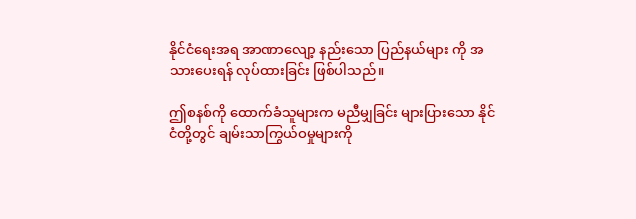နိုင်ငံရေးအရ အာဏာလျော့ နည်းသော ပြည်နယ်များ ကို အသားပေးရန် လုပ်ထားခြင်း ဖြစ်ပါသည်။

ဤစနစ်ကို ထောက်ခံသူများက မညီမျှခြင်း များပြားသော နိုင်ငံတို့တွင် ချမ်းသာကြွယ်ဝမှုများကို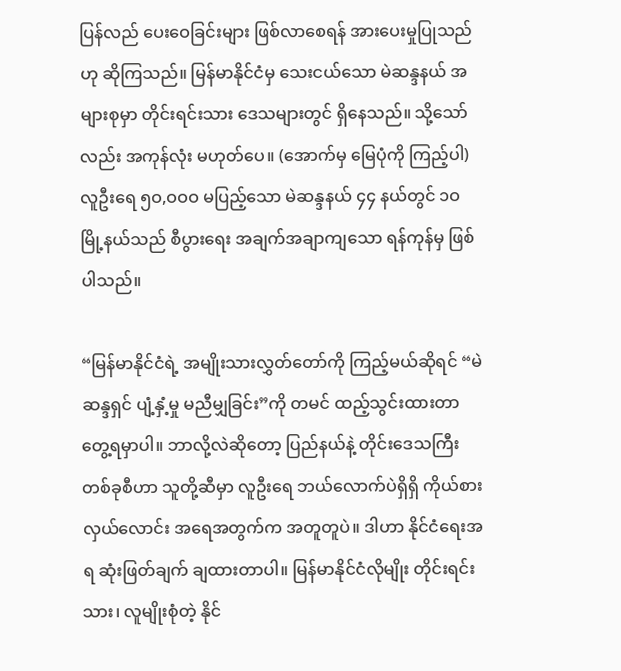ပြန်လည် ပေးဝေခြင်းများ ဖြစ်လာစေရန် အားပေးမှုပြုသည်ဟု ဆိုကြသည်။ မြန်မာနိုင်ငံမှ သေးငယ်သော မဲဆန္ဒနယ် အများစုမှာ တိုင်းရင်းသား ဒေသများတွင် ရှိနေသည်။ သို့သော်လည်း အကုန်လုံး မဟုတ်ပေ။ (အောက်မှ မြေပုံကို ကြည့်ပါ) လူဦးရေ ၅ဝ,ဝဝဝ မပြည့်သော မဲဆန္ဒနယ် ၄၄ နယ်တွင် ၁ဝ မြို့နယ်သည် စီပွားရေး အချက်အချာကျသော ရန်ကုန်မှ ဖြစ်ပါသည်။

“မြန်မာနိုင်ငံရဲ့ အမျိုးသားလွှတ်တော်ကို ကြည့်မယ်ဆိုရင် “မဲဆန္ဒရှင် ပျံ့နှံ့မှု မညီမျှခြင်း”ကို တမင် ထည့်သွင်းထားတာ တွေ့ရမှာပါ။ ဘာလို့လဲဆိုတော့ ပြည်နယ်နဲ့ တိုင်းဒေသကြီး တစ်ခုစီဟာ သူတို့ဆီမှာ လူဦးရေ ဘယ်လောက်ပဲရှိရှိ ကိုယ်စားလှယ်လောင်း အရေအတွက်က အတူတူပဲ။ ဒါဟာ နိုင်ငံရေးအရ ဆုံးဖြတ်ချက် ချထားတာပါ။ မြန်မာနိုင်ငံလိုမျိုး တိုင်းရင်းသား၊ လူမျိုးစုံတဲ့ နိုင်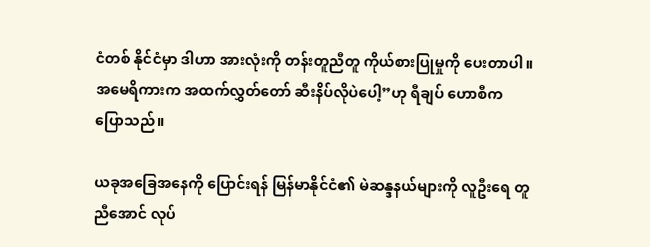ငံတစ် နိုင်ငံမှာ ဒါဟာ အားလုံးကို တန်းတူညီတူ ကိုယ်စားပြုမှုကို ပေးတာပါ။ အမေရိကားက အထက်လွှတ်တော် ဆီးနိပ်လိုပဲပေါ့”ဟု ရီချပ် ဟောစီက ပြောသည်။

ယခုအခြေအနေကို ပြောင်းရန် မြန်မာနိုင်ငံ၏ မဲဆန္ဒနယ်များကို လူဦးရေ တူညီအောင် လုပ်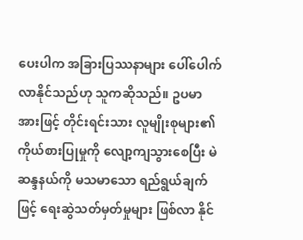ပေးပါက အခြားပြဿနာများ ပေါ်ပေါက်လာနိုင်သည်ဟု သူကဆိုသည်။ ဥပမာအားဖြင့် တိုင်းရင်းသား လူမျိုးစုများ၏ ကိုယ်စားပြုမှုကို လျော့ကျသွားစေပြီး မဲဆန္ဒနယ်ကို မသမာသော ရည်ရွယ်ချက်ဖြင့် ရေးဆွဲသတ်မှတ်မှုများ ဖြစ်လာ နိုင်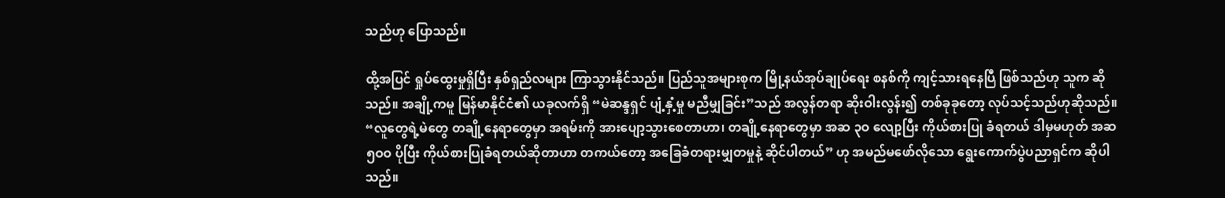သည်ဟု ပြောသည်။

ထို့အပြင် ရှုပ်ထွေးမှုရှိပြီး နှစ်ရှည်လများ ကြာသွားနိုင်သည်။ ပြည်သူအများစုက မြို့နယ်အုပ်ချုပ်ရေး စနစ်ကို ကျင့်သားရနေပြီ ဖြစ်သည်ဟု သူက ဆိုသည်။ အချို့ကမူ မြန်မာနိုင်ငံ၏ ယခုလက်ရှိ “မဲဆန္ဒရှင် ပျံ့နှံ့မှု မညီမျှခြင်း”သည် အလွန်တရာ ဆိုးဝါးလွန်း၍ တစ်ခုခုတော့ လုပ်သင့်သည်ဟုဆိုသည်။ “လူတွေရဲ့မဲတွေ တချို့နေရာတွေမှာ အရမ်းကို အားပျော့သွားစေတာဟာ၊ တချို့နေရာတွေမှာ အဆ ၃ဝ လျော့ပြီး ကိုယ်စားပြု ခံရတယ် ဒါမှမဟုတ် အဆ ၅ဝဝ ပိုပြီး ကိုယ်စားပြုခံရတယ်ဆိုတာဟာ တကယ်တော့ အခြေခံတရားမျှတမှုနဲ့ ဆိုင်ပါတယ်” ဟု အမည်မဖော်လိုသော ရွေးကောက်ပွဲပညာရှင်က ဆိုပါသည်။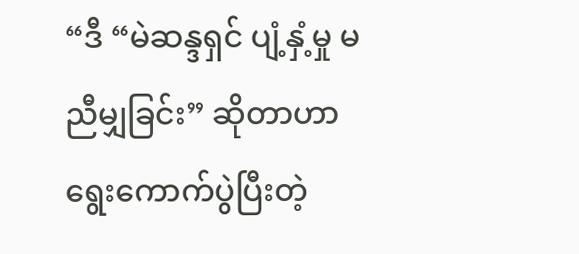“ဒီ “မဲဆန္ဒရှင် ပျံ့နှံ့မှု မညီမျှခြင်း” ဆိုတာဟာ ရွေးကောက်ပွဲပြီးတဲ့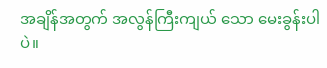အချိန်အတွက် အလွန်ကြီးကျယ် သော မေးခွန်းပါပဲ။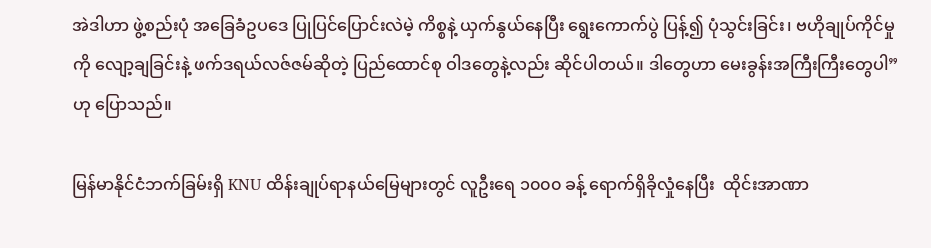အဲဒါဟာ ဖွဲ့စည်းပုံ အခြေခံဥပဒေ ပြုပြင်ပြောင်းလဲမဲ့ ကိစ္စနဲ့ ယှက်နွယ်နေပြီး ရွေးကောက်ပွဲ ပြန့်၍ ပုံသွင်းခြင်း၊ ဗဟိုချုပ်ကိုင်မှုကို လျော့ချခြင်းနဲ့ ဖက်ဒရယ်လဇ်ဇမ်ဆိုတဲ့ ပြည်ထောင်စု ဝါဒတွေနဲ့လည်း ဆိုင်ပါတယ်။ ဒါတွေဟာ မေးခွန်းအကြီးကြီးတွေပါ” ဟု ပြောသည်။

မြန်မာနိုင်ငံဘက်ခြမ်းရှိ KNU ထိန်းချုပ်ရာနယ်မြေများတွင် လူဦးရေ ၁၀၀၀ ခန့် ရောက်ရှိခိုလှုံနေပြီး  ထိုင်းအာဏာ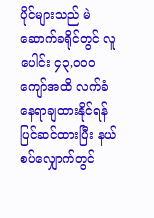ပိုင်များသည် မဲဆောက်ခရိုင်တွင် လူပေါင်း ၄၃,၀၀၀ ကျော်အထိ လက်ခံနေရာချထားနိုင်ရန် ပြင်ဆင်ထားပြီး နယ်စပ်လျှောက်တွင်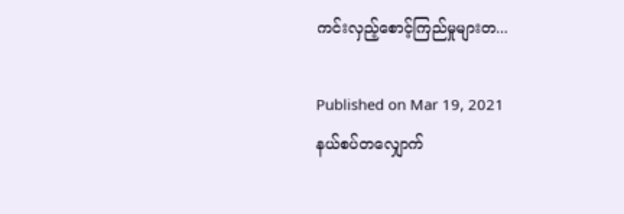ကင်းလှည့်စောင့်ကြည်မှုများတ...

Published on Mar 19, 2021
နယ်စပ်တလျှောက်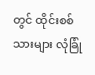တွင် ထိုင်းစစ်သားများ လုံခြုံ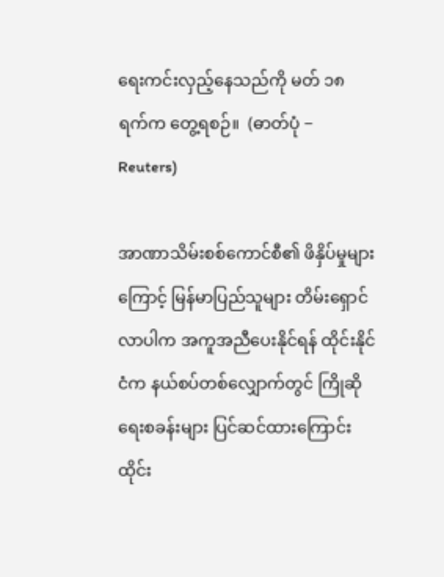ရေးကင်းလှည့်နေသည်ကို မတ် ၁၈ ရက်က တွေ့ရစဉ်။  (ဓာတ်ပုံ − Reuters)

အာဏာသိမ်းစစ်ကောင်စီ၏ ဖိနှိပ်မှုများကြောင့် မြန်မာပြည်သူများ တိမ်းရှောင်လာပါက အကူအညီပေးနိုင်ရန် ထိုင်းနိုင်ငံက နယ်စပ်တစ်လျှောက်တွင် ကြိုဆိုရေးစခန်းများ ပြင်ဆင်ထားကြောင်း ထိုင်း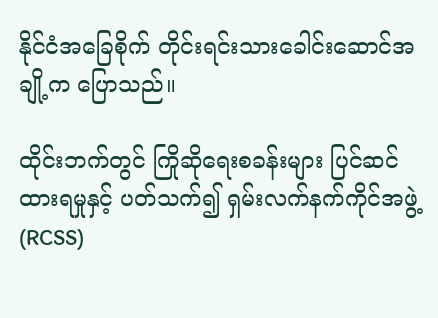နိုင်ငံအခြေစိုက် တိုင်းရင်းသားခေါင်းဆောင်အချို့က ပြောသည်။

ထိုင်းဘက်တွင် ကြိုဆိုရေးစခန်းများ ပြင်ဆင်ထားရမှုနှင့် ပတ်သက်၍ ရှမ်းလက်နက်ကိုင်အဖွဲ့ (RCSS)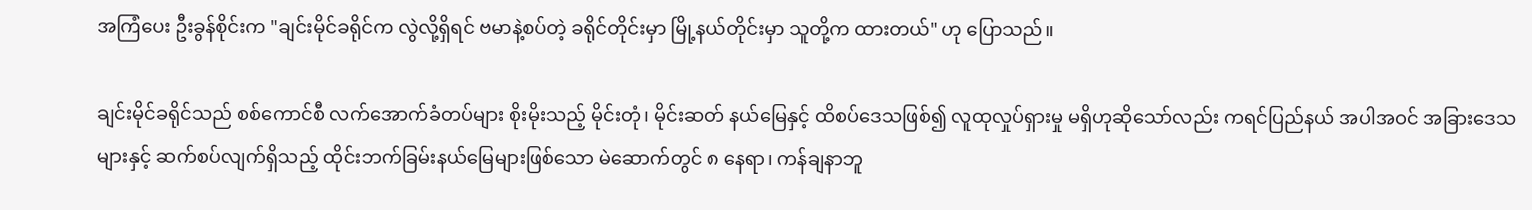အကြံပေး ဦးခွန်စိုင်းက "ချင်းမိုင်ခရိုင်က လွဲလို့ရှိရင် ဗမာနဲ့စပ်တဲ့ ခရိုင်တိုင်းမှာ မြို့နယ်တိုင်းမှာ သူတို့က ထားတယ်" ဟု ပြောသည်။

ချင်းမိုင်ခရိုင်သည် စစ်ကောင်စီ လက်အောက်ခံတပ်များ စိုးမိုးသည့် မိုင်းတုံ၊ မိုင်းဆတ် နယ်မြေနှင့် ထိစပ်ဒေသဖြစ်၍ လူထုလှုပ်ရှားမှု မရှိဟုဆိုသော်လည်း ကရင်ပြည်နယ် အပါအဝင် အခြားဒေသများနှင့် ဆက်စပ်လျက်ရှိသည့် ထိုင်းဘက်ခြမ်းနယ်မြေများဖြစ်သော မဲ‌ဆောက်တွင် ၈ နေရာ၊ ကန်ချနာဘူ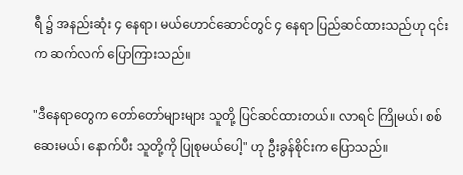ရီ ၌ အနည်းဆုံး ၄ နေရာ၊ မယ်ဟောင်ဆောင်တွင် ၄ နေရာ ပြည်ဆင်ထားသည်ဟု ၎င်းက ဆက်လက် ပြောကြားသည်။

"ဒီနေရာတွေက တော်တော်များများ သူတို့ ပြင်ဆင်ထားတယ်။ လာရင် ကြိုမယ်၊ စစ်ဆေးမယ်၊ နောက်ပီး သူတို့ကို ပြုစုမယ်ပေါ့" ဟု ဦးခွန်စိုင်းက ပြောသည်။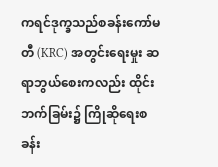ကရင်ဒုက္ခသည်စခန်းကော်မတီ (KRC) အတွင်းရေးမှုး ဆရာဘွယ်စေးကလည်း ထိုင်းဘက်ခြမ်း၌ ကြိုဆိုရေးစခန်း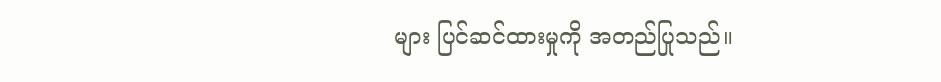များ ပြင်ဆင်ထားမှုကို အတည်ပြုသည်။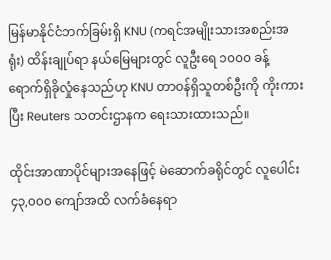မြန်မာနိုင်ငံဘက်ခြမ်းရှိ KNU (ကရင်အမျိုးသားအစည်းအရုံး) ထိန်းချုပ်ရာ နယ်မြေများတွင် လူဦးရေ ၁၀၀၀ ခန့် ရောက်ရှိခိုလှုံနေသည်ဟု KNU တာဝန်ရှိသူတစ်ဦးကို ကိုးကားပြီး Reuters သတင်းဌာနက ရေးသားထားသည်။

ထိုင်းအာဏာပိုင်များအနေဖြင့် မဲဆောက်ခရိုင်တွင် လူပေါင်း ၄၃,၀၀၀ ကျော်အထိ လက်ခံနေရာ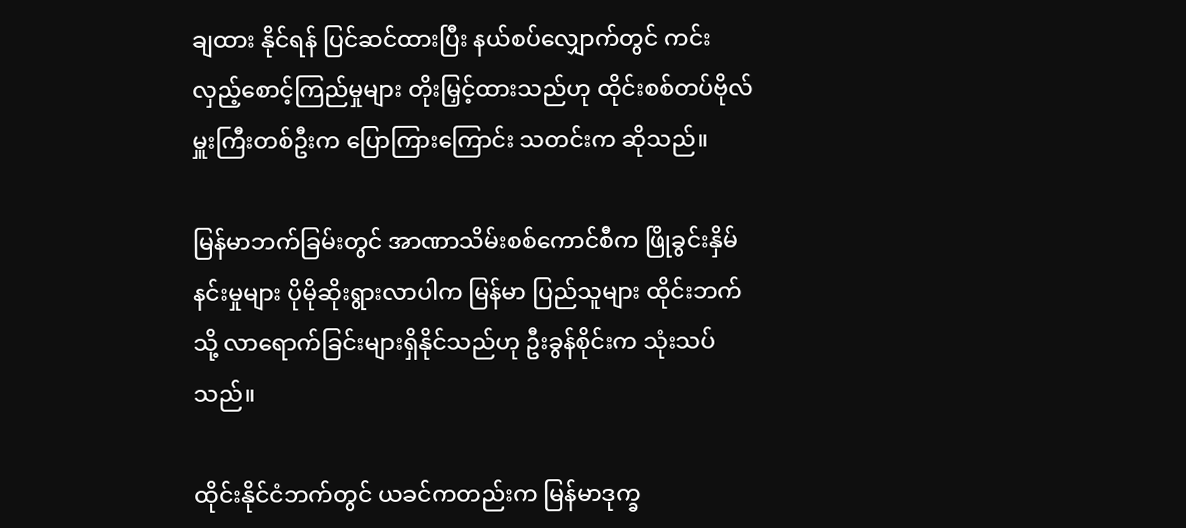ချထား နိုင်ရန် ပြင်ဆင်ထားပြီး နယ်စပ်လျှောက်တွင် ကင်းလှည့်စောင့်ကြည်မှုများ တိုးမြှင့်ထားသည်ဟု ထိုင်းစစ်တပ်ဗိုလ်မှူးကြီးတစ်ဦးက ပြောကြားကြောင်း သတင်းက ဆိုသည်။

မြန်မာဘက်ခြမ်းတွင် အာဏာသိမ်းစစ်ကောင်စီက ဖြိုခွင်းနှိမ်နင်းမှုများ ပိုမိုဆိုးရွားလာပါက မြန်မာ ပြည်သူများ ထိုင်းဘက်သို့ လာရောက်ခြင်းများရှိနိုင်သည်ဟု ဦးခွန်စိုင်းက သုံးသပ်သည်။

ထိုင်းနိုင်ငံဘက်တွင် ယခင်ကတည်းက မြန်မာဒုက္ခ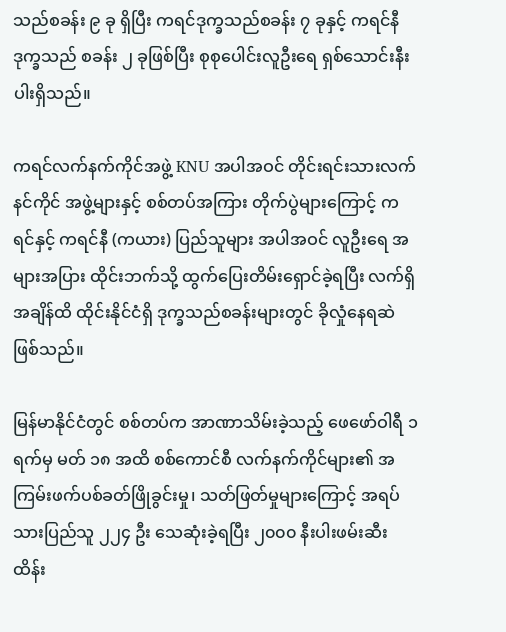သည်စခန်း ၉ ခု ရှိပြီး ကရင်ဒုက္ခသည်စခန်း ၇ ခုနှင့် ကရင်နီဒုက္ခသည် စခန်း ၂ ခုဖြစ်ပြီး စုစုပေါင်းလူဦးရေ ရှစ်သောင်းနီးပါးရှိသည်။

ကရင်လက်နက်ကိုင်အဖွဲ့ KNU အပါအဝင် တိုင်းရင်းသားလက်နင်ကိုင် အဖွဲ့များနှင့် စစ်တပ်အကြား တိုက်ပွဲများကြောင့် ကရင်နှင့် ကရင်နီ (ကယား) ပြည်သူများ အပါအဝင် လူဦးရေ အများအပြား ထိုင်းဘက်သို့ ထွက်ပြေးတိမ်းရှောင်ခဲ့ရပြီး လက်ရှိအချိန်ထိ ထိုင်းနိုင်ငံရှိ ဒုက္ခသည်စခန်းများတွင် ခိုလှုံနေရဆဲဖြစ်သည်။

မြန်မာနိုင်ငံတွင် စစ်တပ်က အာဏာသိမ်းခဲ့သည့် ဖေဖော်ဝါရီ ၁ ရက်မှ မတ် ၁၈ အထိ စစ်ကောင်စီ လက်နက်ကိုင်များ၏ အကြမ်းဖက်ပစ်ခတ်ဖြိုခွင်းမှု၊ သတ်ဖြတ်မှုများကြောင့် အရပ်သားပြည်သူ ၂၂၄ ဦး သေဆုံးခဲ့ရပြီး ၂၀၀၀ နီးပါးဖမ်းဆီးထိန်း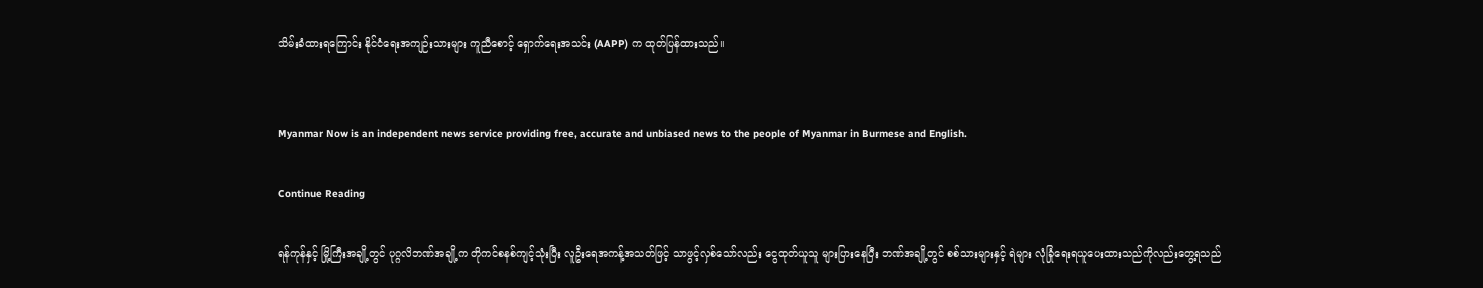သိမ်းခံထားရကြောင်း နိုင်ငံရေးအကျဉ်းသားများ ကူညီစောင့် ရှောက်ရေးအသင်း (AAPP) က ထုတ်ပြန်ထားသည်။


Myanmar Now is an independent news service providing free, accurate and unbiased news to the people of Myanmar in Burmese and English.

Continue Reading

ရန်ကုန်နှင့် မြို့ကြီးအချို့တွင် ပုဂ္ဂလိဘဏ်အချို့က တိုကင်စနစ်ကျင့်သုံးပြီး လူဦးရေအကန့်အသတ်ဖြင့် သာဖွင့်လှစ်သော်လည်း ငွေထုတ်ယူသူ များပြားနေပြီး ဘဏ်အချို့တွင် စစ်သားများနှင့် ရဲများ လုံခြုံရေးရယူပေးထားသည်ကိုလည်းတွေ့ရသည်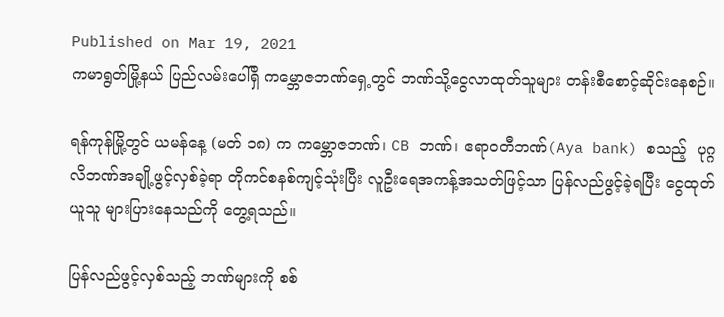Published on Mar 19, 2021
ကမာရွတ်မြို့နယ် ပြည်လမ်းပေါ်ရှိ ကမ္ဘောဇဘဏ်ရှေ့တွင် ဘဏ်သို့ငွေလာထုတ်သူများ တန်းစီစောင့်ဆိုင်းနေစဉ်။

ရန်ကုန်မြို့တွင် ယမန်နေ့ (မတ် ၁၈) က ကမ္ဘောဇဘဏ်၊ CB ဘဏ်၊ ဧရာဝတီဘဏ်(Aya bank) စသည့်  ပုဂ္ဂလိဘဏ်အချို့ဖွင့်လှစ်ခဲ့ရာ တိုကင်စနစ်ကျင့်သုံးပြီး လူဦးရေအကန့်အသတ်ဖြင့်သာ ပြန်လည်ဖွင့်ခဲ့ရပြီး ငွေထုတ်ယူသူ များပြားနေသည်ကို တွေ့ရသည်။

ပြန်လည်ဖွင့်လှစ်သည့် ဘဏ်များကို စစ်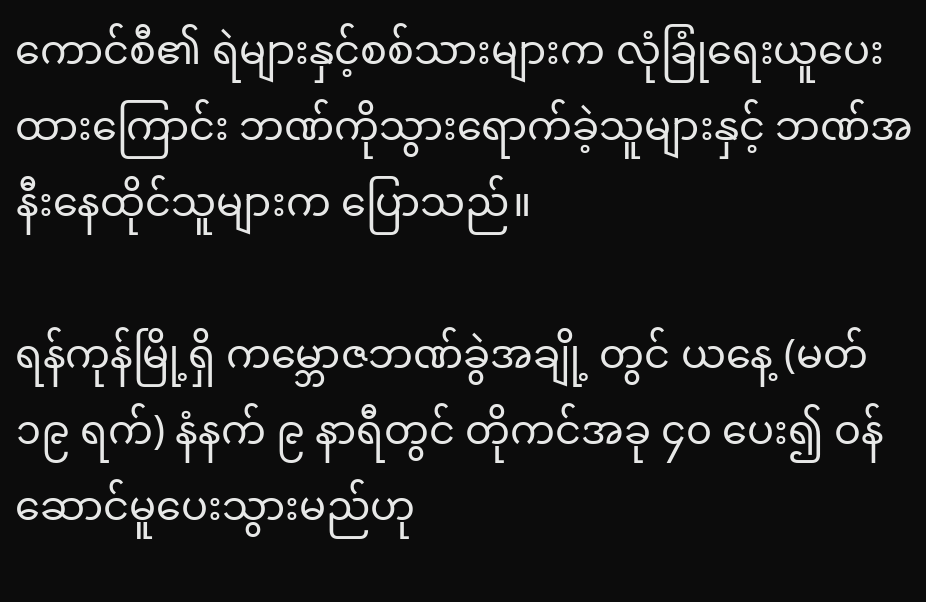ကောင်စီ၏ ရဲများနှင့်စစ်သားများက လုံခြုံရေးယူပေးထားကြောင်း ဘဏ်ကိုသွားရောက်ခဲ့သူများနှင့် ဘဏ်အနီးနေထိုင်သူများက ပြောသည်။

ရန်ကုန်မြို့ရှိ ကမ္ဘောဇဘဏ်ခွဲအချို့ တွင် ယနေ့ (မတ် ၁၉ ရက်) နံနက် ၉ နာရီတွင် တိုကင်အခု ၄၀ ပေး၍ ဝန်ဆောင်မူပေးသွားမည်ဟု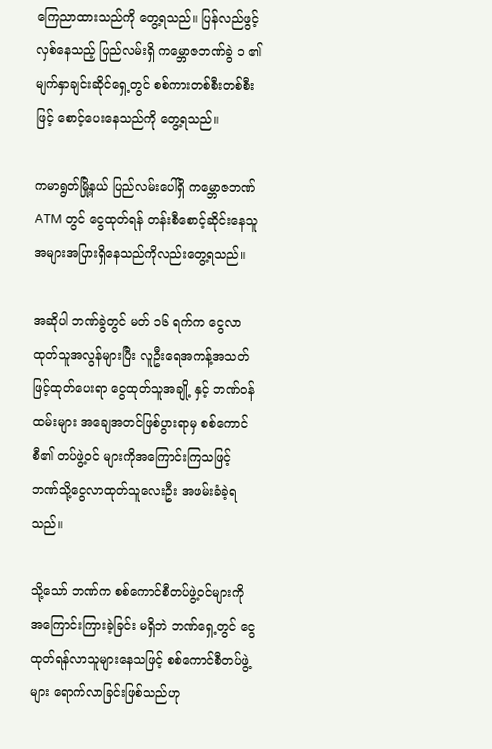ကြေညာထားသည်ကို တွေ့ရသည်။ ပြန်လည်ဖွင့်လှစ်နေသည့် ပြည်လမ်းရှိ ကမ္ဘောဇဘဏ်ခွဲ ၁ ၏ မျက်နှာချင်းဆိုင်ရှေ့တွင် စစ်ကားတစ်စီးတစ်စီးဖြင့် စောင့်ပေးနေသည်ကို တွေ့ရသည်။

ကမာရွတ်မြို့နယ် ပြည်လမ်းပေါ်ရှိ ကမ္ဘောဇဘဏ် ATM တွင် ငွေထုတ်ရန် တန်းစီစောင့်ဆိုင်းနေသူ အများအပြားရှိနေသည်ကိုလည်းတွေ့ရသည်။

အဆိုပါ ဘဏ်ခွဲတွင် မတ် ၁၆ ရက်က ငွေလာထုတ်သူအလွန်များပြီး လူဦးရေအကန့်အသတ်ဖြင့်ထုတ်ပေးရာ ငွေထုတ်သူအချို့ နှင့် ဘဏ်ဝန်ထမ်းများ အချေအတင်ဖြစ်ပွားရာမှ စစ်ကောင်စီ၏ တပ်ဖွဲ့ဝင် များကိုအကြောင်းကြသဖြင့် ဘဏ်သို့ငွေလာထုတ်သူလေးဦး အဖမ်းခံခဲ့ရသည်။

သို့သော် ဘဏ်က စစ်ကောင်စီတပ်ဖွဲ့ဝင်များကို အကြောင်းကြားခဲ့ခြင်း မရှိဘဲ ဘဏ်ရှေ့တွင် ငွေထုတ်ရန်လာသူများနေသဖြင့် စစ်ကောင်စီတပ်ဖွဲ့များ ရောက်လာခြင်းဖြစ်သည်ဟု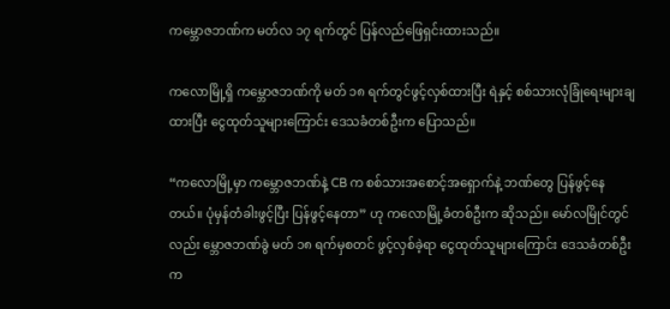ကမ္ဘောဇဘဏ်က မတ်လ ၁၇ ရက်တွင် ပြန်လည်ဖြေရှင်းထားသည်။

ကလောမြို့ရှိ ကမ္ဘောဇဘဏ်ကို မတ် ၁၈ ရက်တွင်ဖွင့်လှစ်ထားပြီး ရဲနှင့် စစ်သားလုံခြုံရေးများချထားပြီး ငွေထုတ်သူများကြောင်း ဒေသခံတစ်ဦးက ပြောသည်။

“ကလောမြို့မှာ ကမ္ဘောဇဘဏ်နဲ့ CB က စစ်သားအစောင့်အရှောက်နဲ့ ဘဏ်တွေ ပြန်ဖွင့်နေတယ်။ ပုံမှန်တံခါးဖွင့်ပြီး ပြန်ဖွင့်နေတာ” ဟု ကလောမြို့ခံတစ်ဦးက ဆိုသည်။ မော်လမြိုင်တွင်လည်း မ္ဘောဇဘဏ်ခွဲ မတ် ၁၈ ရက်မှစတင် ဖွင့်လှစ်ခဲ့ရာ ငွေထုတ်သူများကြောင်း ဒေသခံတစ်ဦးက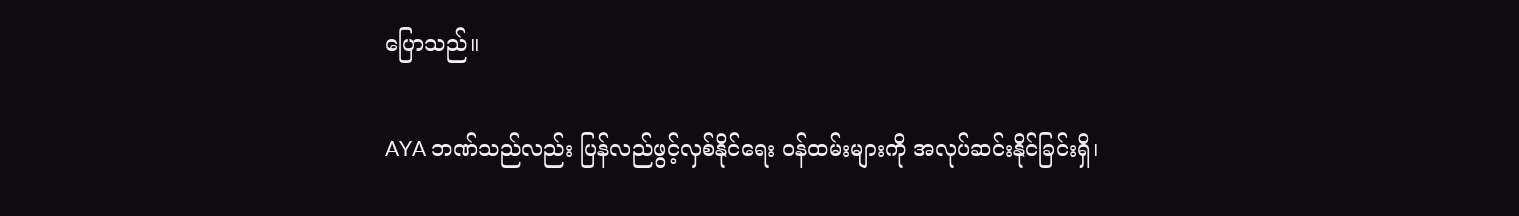ပြောသည်။

AYA ဘဏ်သည်လည်း ပြန်လည်ဖွင့်လှစ်နိုင်ရေး ဝန်ထမ်းများကို အလုပ်ဆင်းနိုင်ခြင်းရှိ၊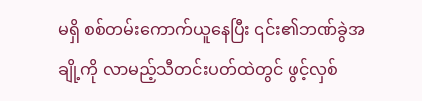မရှိ စစ်တမ်းကောက်ယူနေပြီး ၎င်း၏ဘဏ်ခွဲအချို့ကို လာမည့်သီတင်းပတ်ထဲတွင် ဖွင့်လှစ်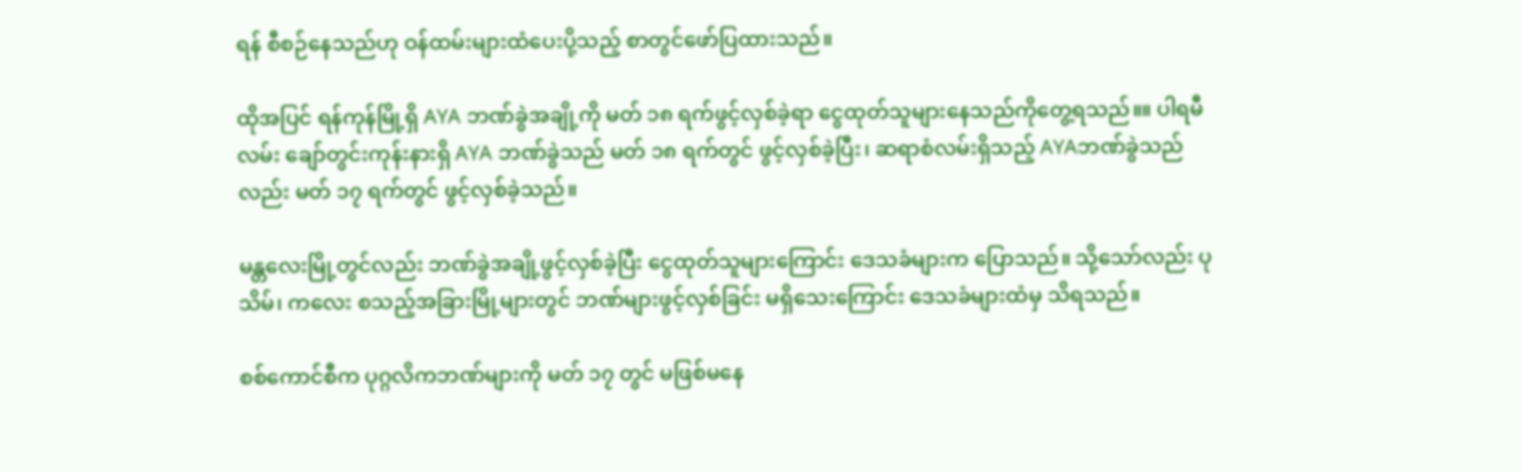ရန် စီစဉ်နေသည်ဟု ဝန်ထမ်းများထံပေးပို့သည့် စာတွင်ဖော်ပြထားသည်။

ထိုအပြင် ရန်ကုန်မြို့ရှိ AYA ဘဏ်ခွဲအချို့ကို မတ် ၁၈ ရက်ဖွင့်လှစ်ခဲ့ရာ ငွေထုတ်သူများနေသည်ကိုတွေ့ရသည်။။ ပါရမီလမ်း ချော်တွင်းကုန်းနားရှိ AYA ဘဏ်ခွဲသည် မတ် ၁၈ ရက်တွင် ဖွင့်လှစ်ခဲ့ပြီး၊ ဆရာစံလမ်းရှိသည့် AYAဘဏ်ခွဲသည်လည်း မတ် ၁၇ ရက်တွင် ဖွင့်လှစ်ခဲ့သည်။

မန္တလေးမြို့တွင်လည်း ဘဏ်ခွဲအချို့ဖွင့်လှစ်ခဲ့ပြီး ငွေထုတ်သူများကြောင်း ဒေသခံများက ပြောသည်။ သို့သော်လည်း ပုသိမ်၊ ကလေး စသည့်အခြားမြို့များတွင် ဘဏ်များဖွင့်လှစ်ခြင်း မရှိသေးကြောင်း ဒေသခံများထံမှ သိရသည်။

စစ်ကောင်စီက ပုဂ္ဂလိကဘဏ်များကို မတ် ၁၇ တွင် မဖြစ်မနေ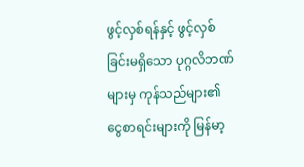ဖွင့်လှစ်ရန်နှင့် ဖွင့်လှစ်ခြင်းမရှိသော ပုဂ္ဂလိဘဏ်များမှ ကုန်သည်များ၏ ငွေစာရင်းများကို မြန်မာ့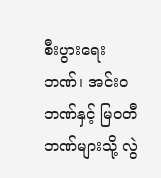စီးပွားရေးဘဏ်၊ အင်းဝဘဏ်နှင့် မြဝတီဘဏ်များသို့ လွဲ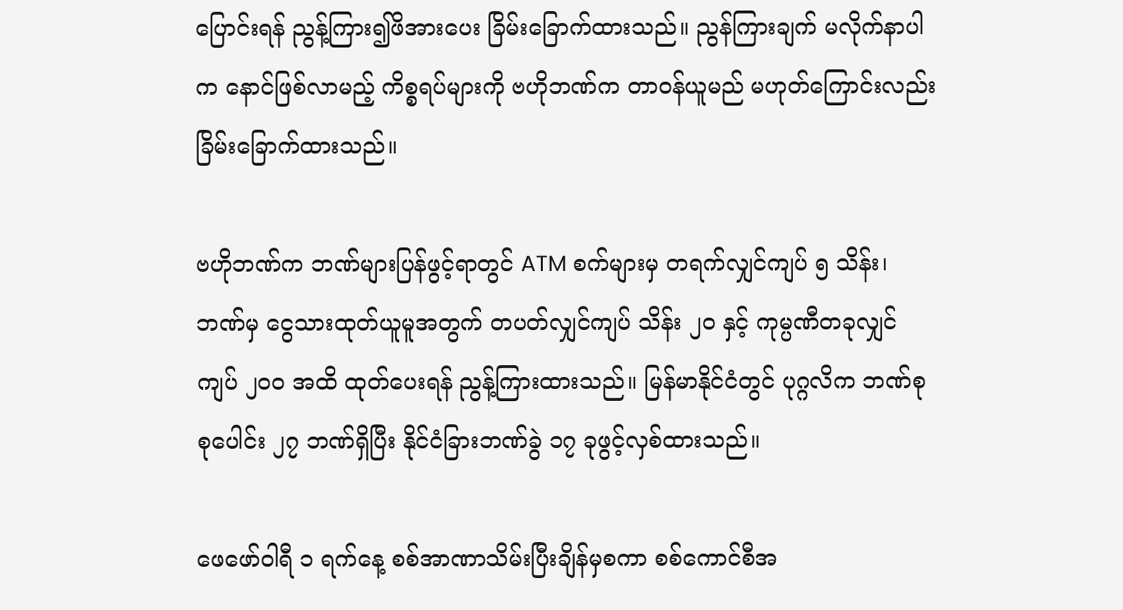ပြောင်းရန် ညွန့်ကြား၍ဖိအားပေး ခြိမ်းခြောက်ထားသည်။ ညွန်ကြားချက် မလိုက်နာပါက နောင်ဖြစ်လာမည့် ကိစ္စရပ်များကို ဗဟိုဘဏ်က တာဝန်ယူမည် မဟုတ်ကြောင်းလည်း ခြိမ်းခြောက်ထားသည်။

ဗဟိုဘဏ်က ဘဏ်များပြန်ဖွင့်ရာတွင် ATM စက်များမှ တရက်လျှင်ကျပ် ၅ သိန်း၊ ဘဏ်မှ ငွေသားထုတ်ယူမူအတွက် တပတ်လျှင်ကျပ် သိန်း ၂၀ နှင့် ကုမ္ပဏီတခုလျှင် ကျပ် ၂၀၀ အထိ ထုတ်ပေးရန် ညွန့်ကြားထားသည်။ မြန်မာနိုင်ငံတွင် ပုဂ္ဂလိက ဘဏ်စုစုပေါင်း ၂၇ ဘဏ်ရှိပြီး နိုင်ငံခြားဘဏ်ခွဲ ၁၇ ခုဖွင့်လှစ်ထားသည်။

ဖေဖော်ဝါရီ ၁ ရက်နေ့ စစ်အာဏာသိမ်းပြီးချိန်မှစကာ စစ်ကောင်စီအ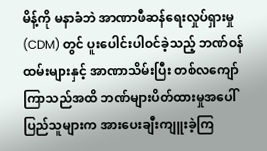မိန့်ကို မနာခံဘဲ အာဏာဖီဆန်ရေးလှုပ်ရှားမှု (CDM) တွင် ပူးပေါင်းပါဝင်ခဲ့သည့် ဘဏ်ဝန်ထမ်းများနှင့် အာဏာသိမ်းပြီး တစ်လကျော် ကြာသည်အထိ ဘဏ်များပိတ်ထားမှုအပေါ်  ပြည်သူများက အားပေးချီးကျူးခဲ့ကြ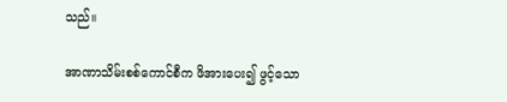သည်။

အာဏာသိမ်းစစ်ကောင်စီက ဖိအားပေး၍ ဖွင့်သော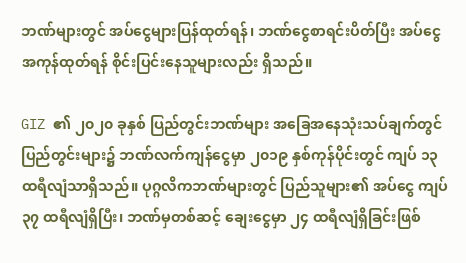ဘဏ်များတွင် အပ်ငွေများပြန်ထုတ်ရန်၊ ဘဏ်ငွေစာရင်းပိတ်ပြီး အပ်ငွေအကုန်ထုတ်ရန် စိုင်းပြင်းနေသူများလည်း ရှိသည်။

GIZ ၏ ၂၀၂၀ ခုနှစ် ပြည်တွင်းဘဏ်များ အခြေအနေသုံးသပ်ချက်တွင် ပြည်တွင်းများ၌ ဘဏ်လက်ကျန်ငွေမှာ ၂၀၁၉ နှစ်ကုန်ပိုင်းတွင် ကျပ် ၁၃ ထရီလျံသာရှိသည်။ ပုဂ္ဂလိကဘဏ်များတွင် ပြည်သူများ၏ အပ်ငွေ ကျပ်၃၇ ထရီလျံရှိပြီး၊ ဘဏ်မှတစ်ဆင့် ချေးငွေမှာ ၂၄ ထရီလျံရှိခြင်းဖြစ်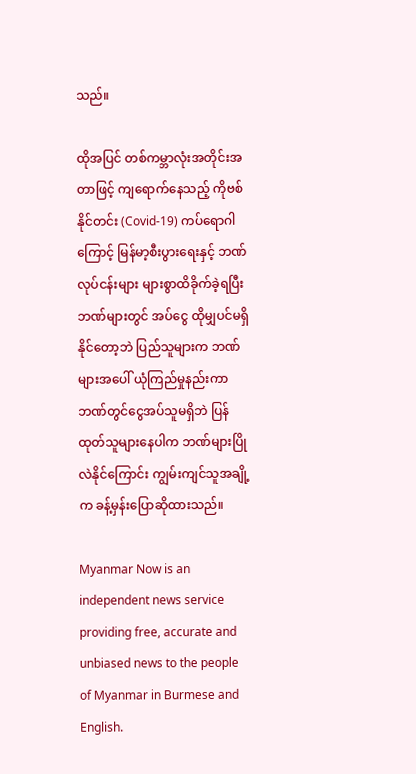သည်။

ထိုအပြင် တစ်ကမ္ဘာလုံးအတိုင်းအတာဖြင့် ကျရောက်နေသည့် ကိုဗစ်နိုင်တင်း (Covid-19) ကပ်ရောဂါကြောင့် မြန်မာ့စီးပွားရေးနှင့် ဘဏ်လုပ်ငန်းများ များစွာထိခိုက်ခဲ့ရပြီး ဘဏ်များတွင် အပ်ငွေ ထိုမျှပင်မရှိနိုင်တော့ဘဲ ပြည်သူများက ဘဏ်များအပေါ် ယုံကြည်မှုနည်းကာ ဘဏ်တွင်ငွေအပ်သူမရှိဘဲ ပြန်ထုတ်သူများနေပါက ဘဏ်များပြိုလဲနိုင်ကြောင်း ကျွမ်းကျင်သူအချို့က ခန့်မှန်းပြောဆိုထားသည်။

Myanmar Now is an independent news service providing free, accurate and unbiased news to the people of Myanmar in Burmese and English.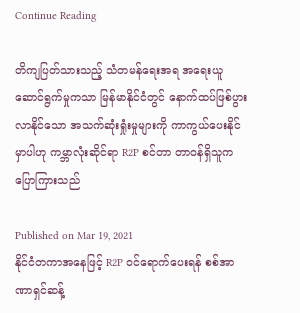Continue Reading

တိကျပြတ်သားသည့် သံတမန်ရေးအရ အရေးယူဆောင်ရွက်မှုကသာ မြန်မာနိုင်ငံတွင် နောက်ထပ်ဖြစ်ပွားလာနိုင်သော အသက်ဆုံးရှုံးမှုများကို ကာကွယ်ပေးနိုင်မှာပါဟု ကမ္ဘာလုံးဆိုင်ရာ R2P စင်တာ တာဝန်ရှိသူက ပြောကြားသည်

Published on Mar 19, 2021
နိုင်ငံတကာအနေဖြင့် R2P ဝင်ရောက်ပေးရန် စစ်အာဏာရှင်ဆန့်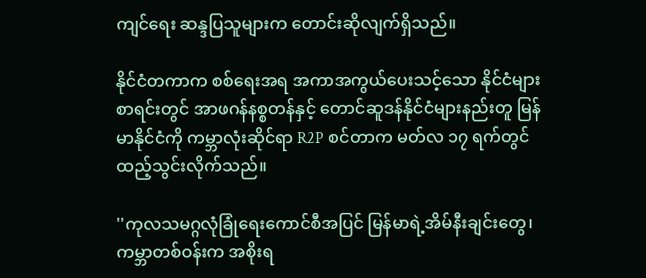ကျင်ရေး ဆန္ဒပြသူများက တောင်းဆိုလျက်ရှိသည်။

နိုင်ငံတကာက စစ်ရေးအရ အကာအကွယ်ပေးသင့်သော နိုင်ငံများစာရင်းတွင် အာဖဂန်နစ္စတန်နှင့် တောင်ဆူဒန်နိုင်ငံများနည်းတူ မြန်မာနိုင်ငံကို ကမ္ဘာလုံးဆိုင်ရာ R2P စင်တာက မတ်လ ၁၇ ရက်တွင် ထည့်သွင်းလိုက်သည်။

''ကုလသမဂ္ဂလုံခြုံရေးကောင်စီအပြင် မြန်မာရဲ့အိမ်နီးချင်းတွေ၊ ကမ္ဘာတစ်ဝန်းက အစိုးရ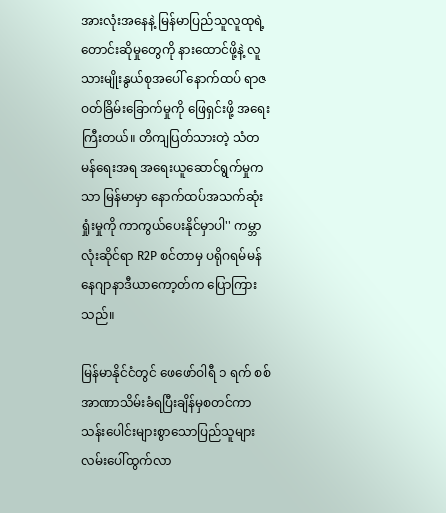အားလုံးအနေနဲ့ မြန်မာပြည်သူလူထုရဲ့ တောင်းဆိုမှုတွေကို နားထောင်ဖို့နဲ့ လူသားမျိုးနွယ်စုအပေါ် နောက်ထပ် ရာဇဝတ်ခြိမ်းခြောက်မှုကို ဖြေရှင်းဖို့ အရေးကြီးတယ်။ တိကျပြတ်သားတဲ့ သံတမန်ရေးအရ အရေးယူဆောင်ရွက်မှုကသာ မြန်မာမှာ နောက်ထပ်အသက်ဆုံးရှုံးမှုကို ကာကွယ်ပေးနိုင်မှာပါ'' ကမ္ဘာလုံးဆိုင်ရာ R2P စင်တာမှ ပရိုဂရမ်မန်နေဂျာနာဒီယာကော့တ်က ပြောကြားသည်။

မြန်မာနိုင်ငံတွင် ဖေဖော်ဝါရီ ၁ ရက် စစ်အာဏာသိမ်းခံရပြီးချိန်မှစတင်ကာ သန်းပေါင်းများစွာသောပြည်သူများ လမ်းပေါ်ထွက်လာ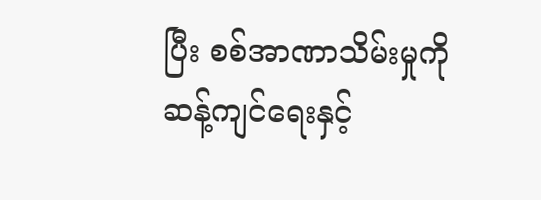ပြီး စစ်အာဏာသိမ်းမှုကို ဆန့်ကျင်ရေးနှင့်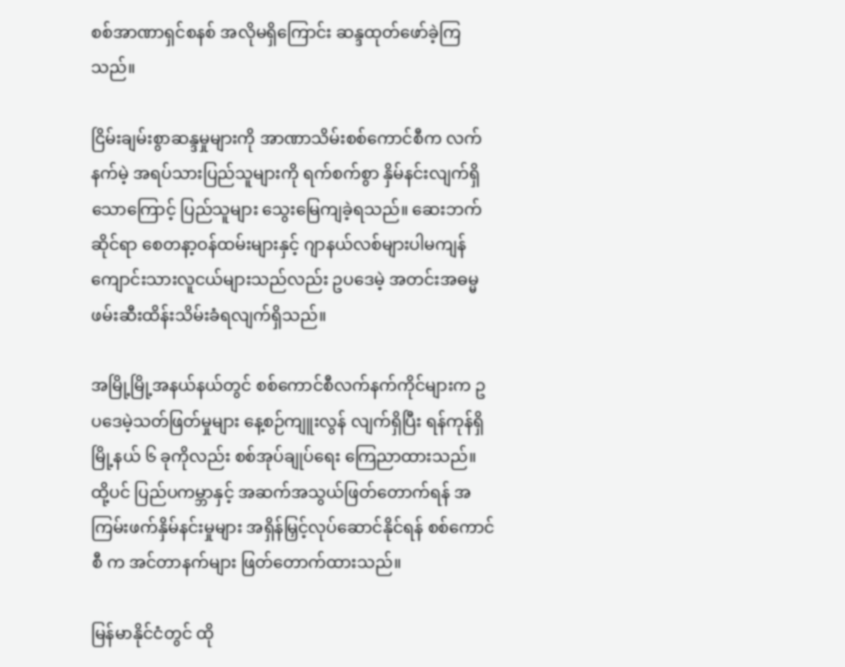စစ်အာဏာရှင်စနစ် အလိုမရှိကြောင်း ဆန္ဒထုတ်ဖော်ခဲ့ကြသည်။

ငြိမ်းချမ်းစွာဆန္ဒမှုများကို အာဏာသိမ်းစစ်ကောင်စီက လက်နက်မဲ့ အရပ်သားပြည်သူများကို ရက်စက်စွာ နှိမ်နင်းလျက်ရှိသောကြောင့် ပြည်သူများ သွေးမြေကျခဲ့ရသည်။ ဆေးဘက်ဆိုင်ရာ စေတနာ့ဝန်ထမ်းများနှင့် ဂျာနယ်လစ်များပါမကျန် ကျောင်းသားလူငယ်များသည်လည်း ဥပဒေမဲ့ အတင်းအဓမ္မဖမ်းဆီးထိန်းသိမ်းခံရလျက်ရှိသည်။

အမြို့မြို့အနယ်နယ်တွင် စစ်ကောင်စီလက်နက်ကိုင်များက ဥပဒေမဲ့သတ်ဖြတ်မှုများ နေ့စဉ်ကျူးလွန် လျက်ရှိပြီး ရန်ကုန်ရှိ မြို့နယ် ၆ ခုကိုလည်း စစ်အုပ်ချုပ်ရေး ကြေညာထားသည်။ ထို့ပင် ပြည်ပကမ္ဘာနှင့် အဆက်အသွယ်ဖြတ်တောက်ရန် အကြမ်းဖက်နှိမ်နင်းမှုများ အရှိန်မြှင့်လုပ်ဆောင်နိုင်ရန် စစ်ကောင်စီ က အင်တာနက်များ ဖြတ်တောက်ထားသည်။

မြန်မာနိုင်ငံတွင် ထို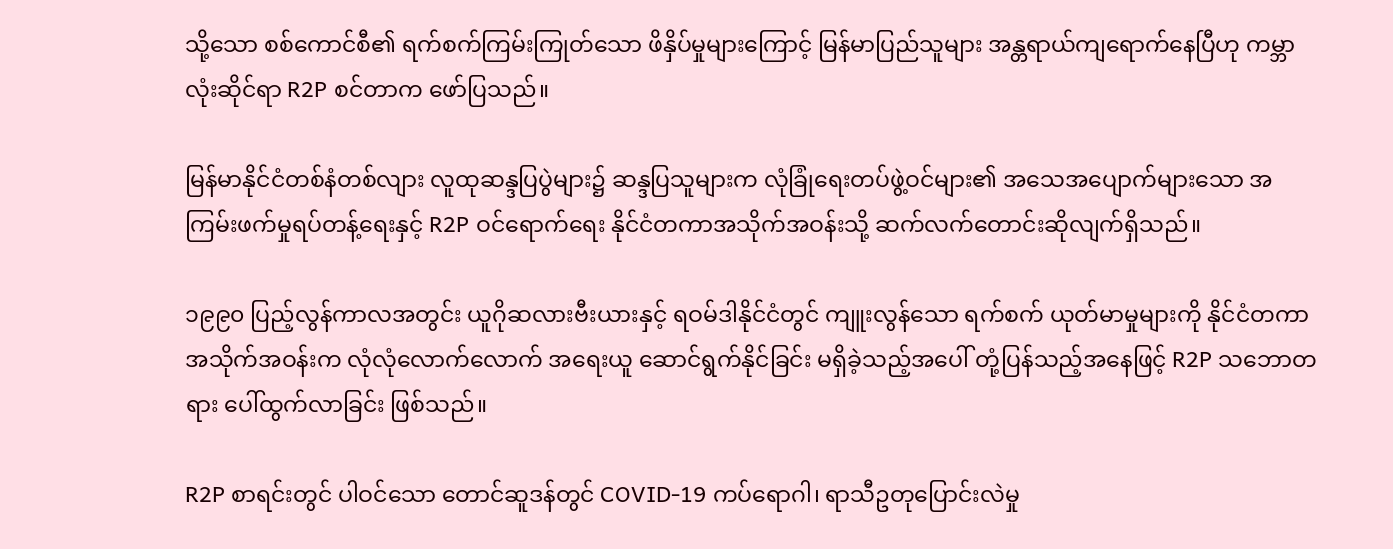သို့သော စစ်ကောင်စီ၏ ရက်စက်ကြမ်းကြုတ်သော ဖိနှိပ်မှုများကြောင့် မြန်မာပြည်သူများ အန္တရာယ်ကျရောက်နေပြီဟု ကမ္ဘာလုံးဆိုင်ရာ R2P စင်တာက ဖော်ပြသည်။

မြန်မာနိုင်ငံတစ်နံတစ်လျား လူထုဆန္ဒပြပွဲများ၌ ဆန္ဒပြသူများက လုံခြုံရေးတပ်ဖွဲ့ဝင်များ၏ အသေအပျောက်များသော အကြမ်းဖက်မှုရပ်တန့်ရေးနှင့် R2P ဝင်ရောက်ရေး နိုင်ငံတကာအသိုက်အဝန်းသို့ ဆက်လက်တောင်းဆိုလျက်ရှိသည်။

၁၉၉၀ ပြည့်လွန်ကာလအတွင်း ယူဂိုဆလားဗီးယားနှင့် ရဝမ်ဒါနိုင်ငံတွင် ကျူးလွန်သော ရက်စက် ယုတ်မာမှုများကို နိုင်ငံတကာအသိုက်အဝန်းက လုံလုံလောက်လောက် အရေးယူ ဆောင်ရွက်နိုင်ခြင်း မရှိခဲ့သည့်အပေါ် တုံ့ပြန်သည့်အနေဖြင့် R2P သဘောတရား ပေါ်ထွက်လာခြင်း ဖြစ်သည်။

R2P စာရင်းတွင် ပါဝင်သော တောင်ဆူဒန်တွင် COVID-19 ကပ်ရောဂါ၊ ရာသီဥတုပြောင်းလဲမှု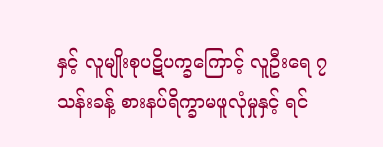နှင့် လူမျိုးစုပဋိပက္ခကြောင့် လူဦးရေ ၇ သန်းခန့် စားနပ်ရိက္ခာမဖူလုံမှုနှင့် ရင်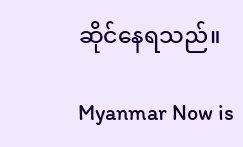ဆိုင်နေရသည်။

Myanmar Now is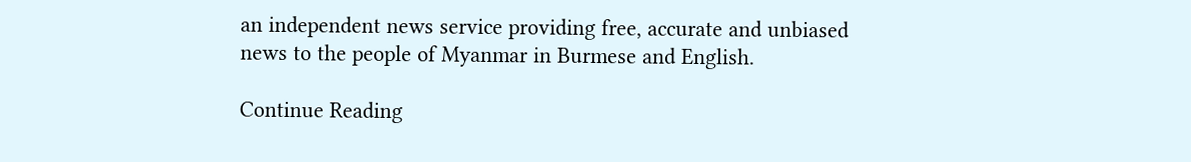an independent news service providing free, accurate and unbiased news to the people of Myanmar in Burmese and English.

Continue Reading